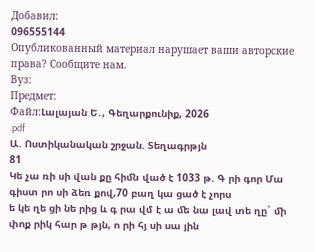Добавил:
096555144
Опубликованный материал нарушает ваши авторские права? Сообщите нам.
Вуз:
Предмет:
Файл:Լալայան Ե․, Գեղարքունիք, 2026
.pdf
Ա. Ոստիկանական շրջան. Տեղագրթյն
81
Կե չա ռի սի վան քը հիﬓ ված է 1033 թ. Գ րի գոր Մա գիստ րո սի ձեռ քով,70 բաղ կա ցած է չորս
ե կե ղե ցի նե րից և գ րա վմ է ա ﬔ նա լավ տե ղը` ﬕ փոք րիկ հար թ թյն, ո րի հյ սի սա յին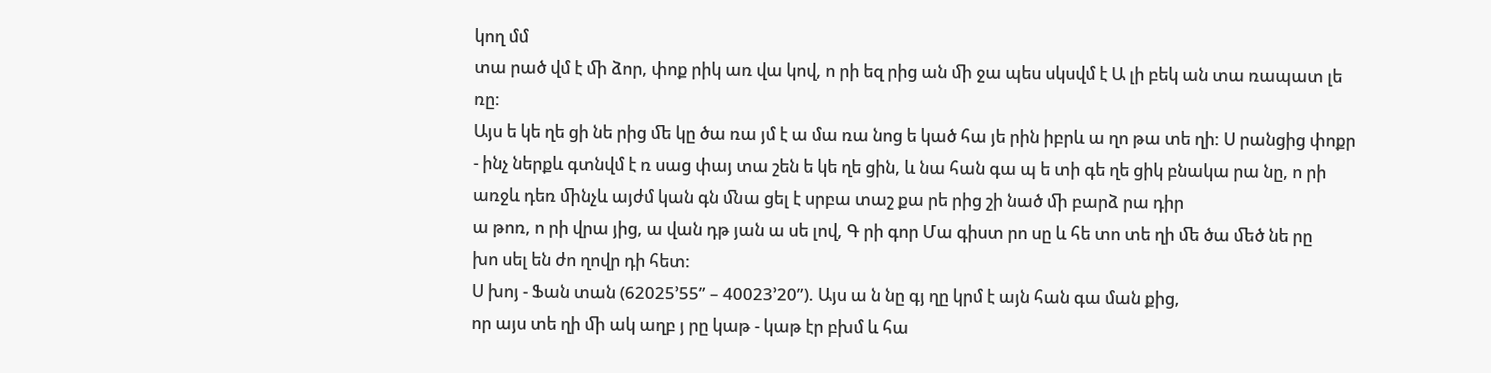կող մմ
տա րած վմ է ﬕ ձոր, փոք րիկ առ վա կով, ո րի եզ րից ան ﬕ ջա պես սկսվմ է Ա լի բեկ ան տա ռապատ լե ռը:
Այս ե կե ղե ցի նե րից ﬔ կը ծա ռա յմ է ա մա ռա նոց ե կած հա յե րին իբրև ա ղո թա տե ղի: Ս րանցից փոքր - ինչ ներքև գտնվմ է ռ սաց փայ տա շեն ե կե ղե ցին, և նա հան գա պ ե տի գե ղե ցիկ բնակա րա նը, ո րի առջև դեռ ﬕնչև այժմ կան գն ﬓա ցել է սրբա տաշ քա րե րից շի նած ﬕ բարձ րա դիր
ա թոռ, ո րի վրա յից, ա վան դթ յան ա սե լով, Գ րի գոր Մա գիստ րո սը և հե տո տե ղի ﬔ ծա ﬔծ նե րը
խո սել են ժո ղովր դի հետ:
Ս խոյ - Ֆան տան (62025’55” – 40023’20”). Այս ա ն նը գյ ղը կրմ է այն հան գա ման քից,
որ այս տե ղի ﬕ ակ աղբ յ րը կաթ - կաթ էր բխմ և հա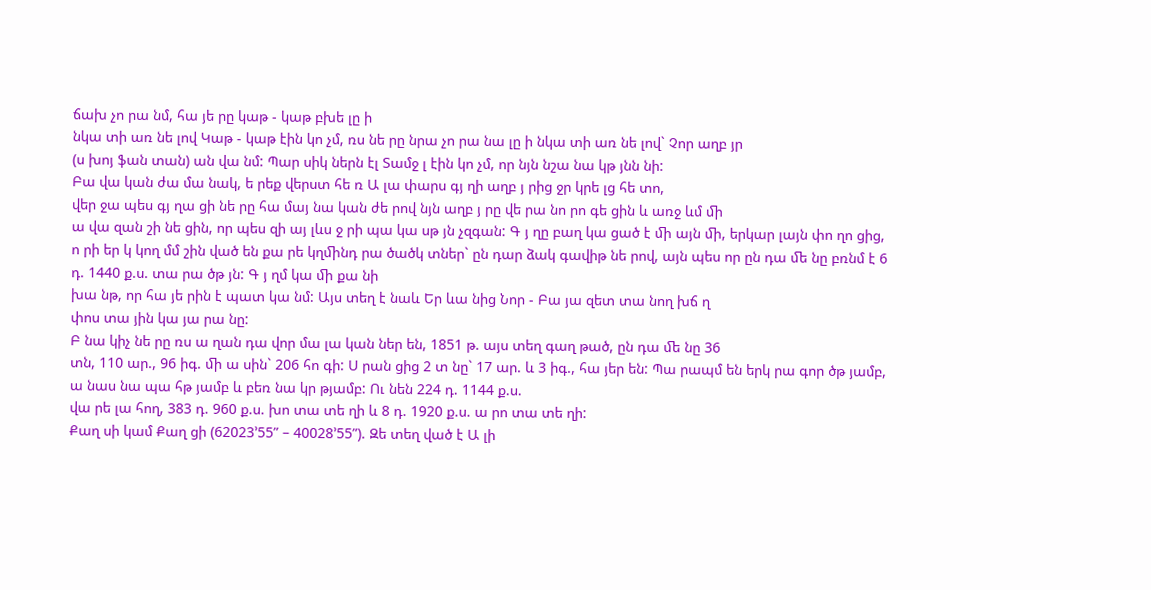ճախ չո րա նմ, հա յե րը կաթ - կաթ բխե լը ի
նկա տի առ նե լով Կաթ - կաթ էին կո չմ, ռս նե րը նրա չո րա նա լը ի նկա տի առ նե լով` Չոր աղբ յր
(ս խոյ ֆան տան) ան վա նմ: Պար սիկ ներն էլ Տամջ լ էին կո չմ, որ նյն նշա նա կթ յնն նի:
Բա վա կան ժա մա նակ, ե րեք վերստ հե ռ Ա լա փարս գյ ղի աղբ յ րից ջր կրե լց հե տո,
վեր ջա պես գյ ղա ցի նե րը հա մայ նա կան ժե րով նյն աղբ յ րը վե րա նո րո գե ցին և առջ ևմ ﬕ
ա վա զան շի նե ցին, որ պես զի այ լևս ջ րի պա կա սթ յն չզգան: Գ յ ղը բաղ կա ցած է ﬕ այն ﬕ, երկար լայն փո ղո ցից, ո րի եր կ կող մմ շին ված են քա րե կղﬕնդ րա ծածկ տներ` ըն դար ձակ գավիթ նե րով, այն պես որ ըն դա ﬔ նը բռնմ է 6 դ. 1440 ք.ս. տա րա ծթ յն: Գ յ ղմ կա ﬕ քա նի
խա նթ, որ հա յե րին է պատ կա նմ: Այս տեղ է նաև Եր ևա նից Նոր - Բա յա զետ տա նող խճ ղ
փոս տա յին կա յա րա նը:
Բ նա կիչ նե րը ռս ա ղան դա վոր մա լա կան ներ են, 1851 թ. այս տեղ գաղ թած, ըն դա ﬔ նը 36
տն, 110 ար., 96 իգ. ﬕ ա սին` 206 հո գի: Ս րան ցից 2 տ նը` 17 ար. և 3 իգ., հա յեր են: Պա րապմ են երկ րա գոր ծթ յամբ, ա նաս նա պա հթ յամբ և բեռ նա կր թյամբ: Ու նեն 224 դ. 1144 ք.ս.
վա րե լա հող, 383 դ. 960 ք.ս. խո տա տե ղի և 8 դ. 1920 ք.ս. ա րո տա տե ղի:
Քաղ սի կամ Քաղ ցի (62023’55” – 40028’55”). Զե տեղ ված է Ա լի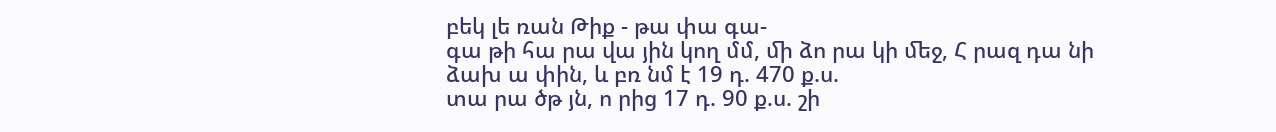բեկ լե ռան Թիք - թա փա գա-
գա թի հա րա վա յին կող մմ, ﬕ ձո րա կի ﬔջ, Հ րազ դա նի ձախ ա փին, և բռ նմ է 19 դ. 470 ք.ս.
տա րա ծթ յն, ո րից 17 դ. 90 ք.ս. շի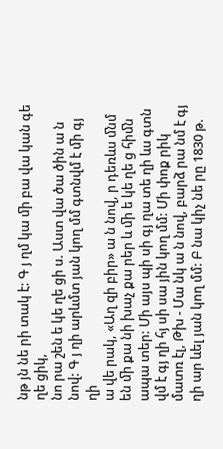նթ յն նե րի տակ է: Գ յ ղմ կա ﬕ բա վա կան գե ղե ցիկ,
նո րա շեն ե կե ղե ցի ս. Աստ վա ծա ծին ա ն նով: Գ յ ղի արևմտ յան կող մմ գտնվմ է ﬕ գյ ղի
ա վե րակ, «Աղ զի բիր» ա ն նով, ր դեռևս ﬓմ են ﬕ քա նի խաչ քա րեր և ﬕ ե կե ղե ց հիﬓ ապա տեր: Մի այս պի սի գյ ղա տե ղի ևս գտն վմ է գյ ղի հյ սի սա յին կող մմ: Մի փոք րիկ մատռ էլ, Թխ - Մա նկ ա ն նով, բարձ րա նմ է գյ ղի ար ևել յան կող մմ: Բ նա կիչ նե րը 1830 թ.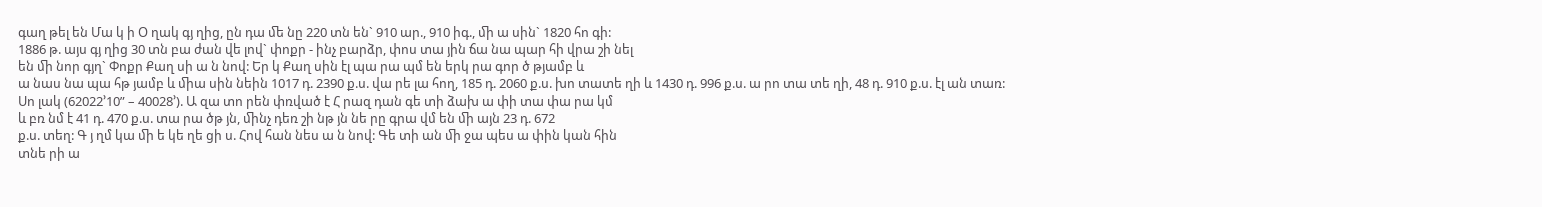գաղ թել են Մա կ ի Օ ղակ գյ ղից, ըն դա ﬔ նը 220 տն են` 910 ար., 910 իգ., ﬕ ա սին` 1820 հո գի:
1886 թ. այս գյ ղից 30 տն բա ժան վե լով` փոքր - ինչ բարձր, փոս տա յին ճա նա պար հի վրա շի նել
են ﬕ նոր գյղ` Փոքր Քաղ սի ա ն նով: Եր կ Քաղ սին էլ պա րա պմ են երկ րա գոր ծ թյամբ և
ա նաս նա պա հթ յամբ և ﬕա սին նեին 1017 դ. 2390 ք.ս. վա րե լա հող, 185 դ. 2060 ք.ս. խո տատե ղի և 1430 դ. 996 ք.ս. ա րո տա տե ղի, 48 դ. 910 ք.ս. էլ ան տառ:
Սո լակ (62022’10” – 40028’). Ա զա տո րեն փռված է Հ րազ դան գե տի ձախ ա փի տա փա րա կմ
և բռ նմ է 41 դ. 470 ք.ս. տա րա ծթ յն, ﬕնչ դեռ շի նթ յն նե րը գրա վմ են ﬕ այն 23 դ. 672
ք.ս. տեղ: Գ յ ղմ կա ﬕ ե կե ղե ցի ս. Հով հան նես ա ն նով: Գե տի ան ﬕ ջա պես ա փին կան հին
տնե րի ա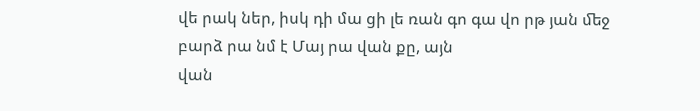վե րակ ներ, իսկ դի մա ցի լե ռան գո գա վո րթ յան ﬔջ բարձ րա նմ է Մայ րա վան քը, այն
վան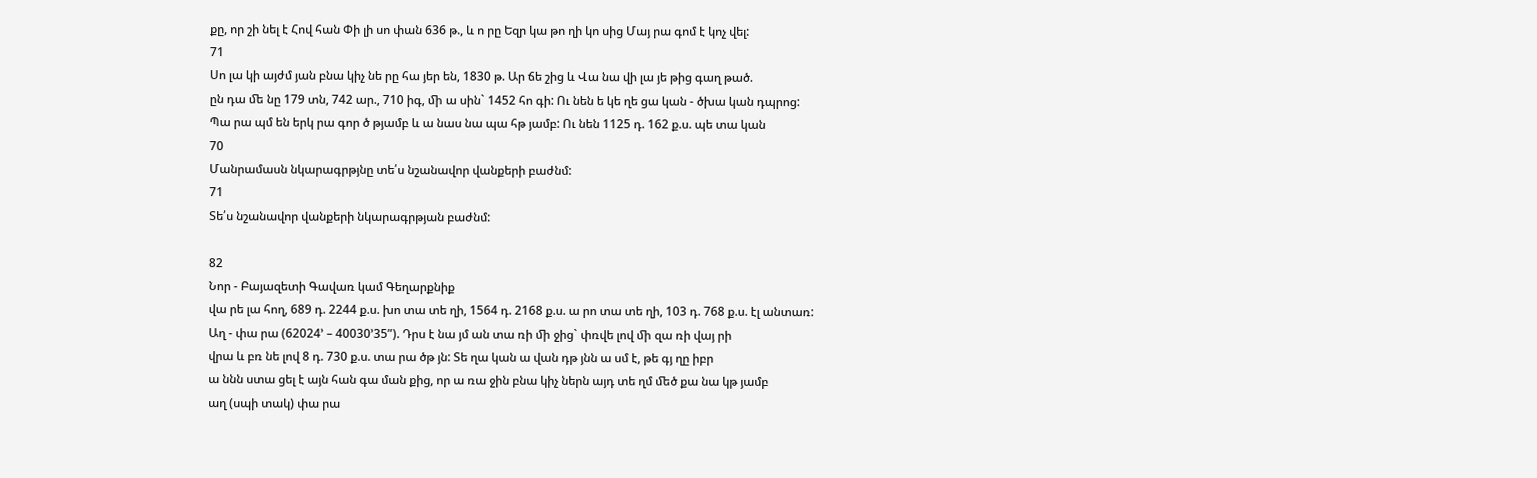քը, որ շի նել է Հով հան Փի լի սո փան 636 թ., և ո րը Եզր կա թո ղի կո սից Մայ րա գոմ է կոչ վել:
71
Սո լա կի այժմ յան բնա կիչ նե րը հա յեր են, 1830 թ. Ար ճե շից և Վա նա վի լա յե թից գաղ թած.
ըն դա ﬔ նը 179 տն, 742 ար., 710 իգ, ﬕ ա սին` 1452 հո գի: Ու նեն ե կե ղե ցա կան - ծխա կան դպրոց:
Պա րա պմ են երկ րա գոր ծ թյամբ և ա նաս նա պա հթ յամբ: Ու նեն 1125 դ. 162 ք.ս. պե տա կան
70
Մանրամասն նկարագրթյնը տե՛ս նշանավոր վանքերի բաժնմ:
71
Տե՛ս նշանավոր վանքերի նկարագրթյան բաժնմ:

82
Նոր - Բայազետի Գավառ կամ Գեղարքնիք
վա րե լա հող, 689 դ. 2244 ք.ս. խո տա տե ղի, 1564 դ. 2168 ք.ս. ա րո տա տե ղի, 103 դ. 768 ք.ս. էլ անտառ:
Աղ - փա րա (62024’ – 40030’35”). Դրս է նա յմ ան տա ռի ﬕ ջից` փռվե լով ﬕ զա ռի վայ րի
վրա և բռ նե լով 8 դ. 730 ք.ս. տա րա ծթ յն: Տե ղա կան ա վան դթ յնն ա սմ է, թե գյ ղը իբր
ա ննն ստա ցել է այն հան գա ման քից, որ ա ռա ջին բնա կիչ ներն այդ տե ղմ ﬔծ քա նա կթ յամբ
աղ (սպի տակ) փա րա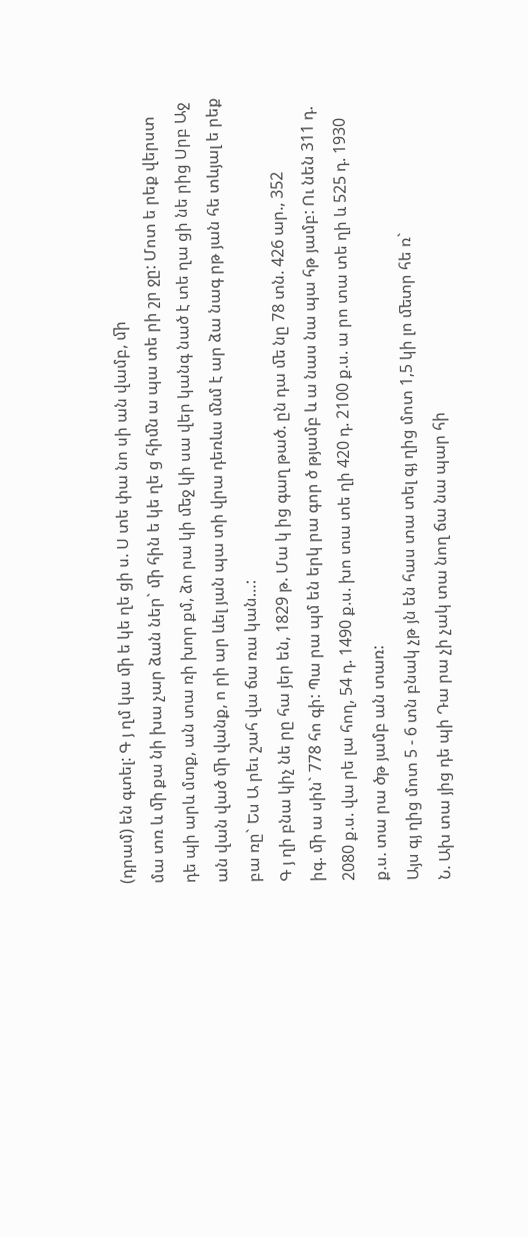(դրամ) են գտել: Գ յ ղմ կա ﬕ ե կե ղե ցի ս. Ս տե փա նո սի ան վամբ, ﬕ
մա տռ և ﬕ քա նի խա չար ձան ներ` ﬕ հին ե կե ղե ց հիﬓ ա պա տե րի շր ջը: Մոտ ե րեք վերստ
դե պի արև մտք, ան տա ռի խոր քմ, ձո րա կի ﬔջ կի սա վեր կանգ նած է տե ղա ցի նե րից Սրբ Աջ
ան վան ված ﬕ վանք, ո րի ար ևել յան պա տի վրա դեռևս ﬓմ է ար ձա նագ րթ յան հե տևյալ ե րեք
բա ռը` Ես Ա րեւ շահ վա ճա ռա կան…:
Գ յ ղի բնա կիչ նե րը հա յեր են, 1829 թ. Մա կ ից գաղ թած. ըն դա ﬔ նը 78 տն. 426 ար., 352
իգ. ﬕ ա սին` 778 հո գի: Պա րա պմ են երկ րա գոր ծ թյամբ և ա նաս նա պա հթ յամբ: Ու նեն 311 դ.
2080 ք.ս. վա րե լա հող, 54 դ. 1490 ք.ս. խո տա տե ղի 420 դ. 2100 ք.ս. ա րո տա տե ղի և 525 դ. 1930
ք.ս. տա րա ծթ յամբ ան տառ:
Այս գյ ղից մոտ 5 - 6 տն բնակ չթ յն են հաս տա տել գյ ղից մոտ 1,5 կի լո ﬔտր հե ռ`
Ն. Ախ տա յից դե պի Դա րա չի չակ տա նող ճա նա պար հի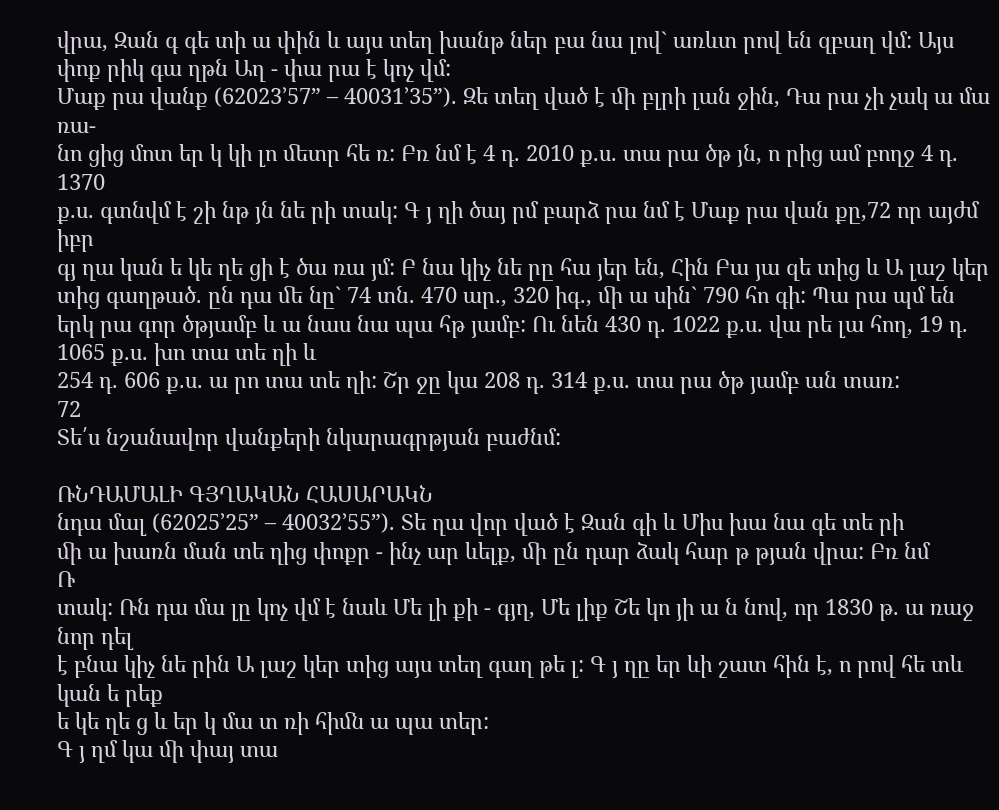վրա, Զան գ գե տի ա փին և այս տեղ խանթ ներ բա նա լով` առևտ րով են զբաղ վմ: Այս փոք րիկ գա ղթն Աղ - փա րա է կոչ վմ:
Մաք րա վանք (62023’57” – 40031’35”). Զե տեղ ված է ﬕ բլրի լան ջին, Դա րա չի չակ ա մա ռա-
նո ցից մոտ եր կ կի լո ﬔտր հե ռ: Բռ նմ է 4 դ. 2010 ք.ս. տա րա ծթ յն, ո րից ամ բողջ 4 դ. 1370
ք.ս. գտնվմ է շի նթ յն նե րի տակ: Գ յ ղի ծայ րմ բարձ րա նմ է Մաք րա վան քը,72 որ այժմ իբր
գյ ղա կան ե կե ղե ցի է ծա ռա յմ: Բ նա կիչ նե րը հա յեր են, Հին Բա յա զե տից և Ա լաշ կեր տից գաղթած. ըն դա ﬔ նը` 74 տն. 470 ար., 320 իգ., ﬕ ա սին` 790 հո գի: Պա րա պմ են երկ րա գոր ծթյամբ և ա նաս նա պա հթ յամբ: Ու նեն 430 դ. 1022 ք.ս. վա րե լա հող, 19 դ. 1065 ք.ս. խո տա տե ղի և
254 դ. 606 ք.ս. ա րո տա տե ղի: Շր ջը կա 208 դ. 314 ք.ս. տա րա ծթ յամբ ան տառ:
72
Տե՛ս նշանավոր վանքերի նկարագրթյան բաժնմ:

ՌՆԴԱՄԱԼԻ ԳՅՂԱԿԱՆ ՀԱՍԱՐԱԿՆ
նդա մալ (62025’25” – 40032’55”). Տե ղա վոր ված է Զան գի և Միս խա նա գե տե րի
ﬕ ա խառն ման տե ղից փոքր - ինչ ար ևելք, ﬕ ըն դար ձակ հար թ թյան վրա: Բռ նմ
Ռ
տակ: Ռն դա մա լը կոչ վմ է նաև Մե լի քի - գյղ, Մե լիք Շե կո յի ա ն նով, որ 1830 թ. ա ռաջ նոր դել
է բնա կիչ նե րին Ա լաշ կեր տից այս տեղ գաղ թե լ: Գ յ ղը եր ևի շատ հին է, ո րով հե տև կան ե րեք
ե կե ղե ց և եր կ մա տ ռի հիﬓ ա պա տեր:
Գ յ ղմ կա ﬕ փայ տա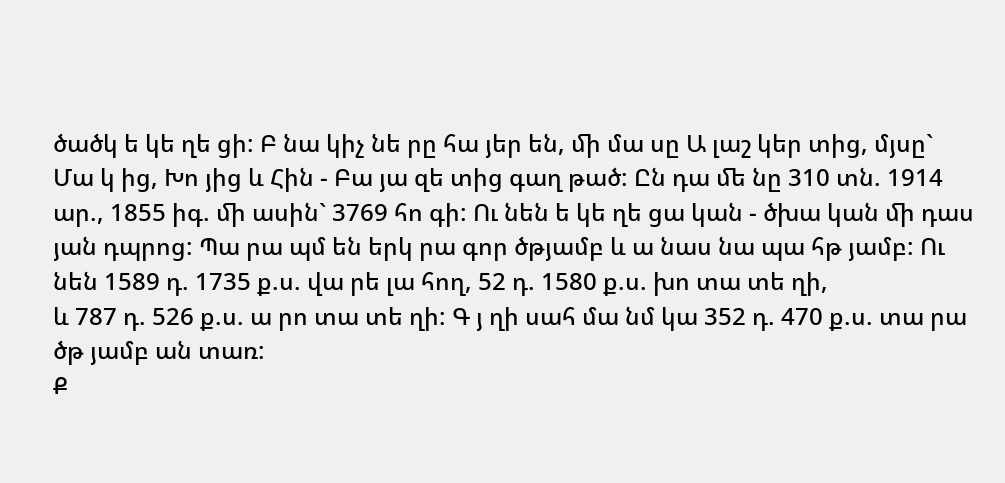ծածկ ե կե ղե ցի: Բ նա կիչ նե րը հա յեր են, ﬕ մա սը Ա լաշ կեր տից, մյսը` Մա կ ից, Խո յից և Հին - Բա յա զե տից գաղ թած: Ըն դա ﬔ նը 310 տն. 1914 ար., 1855 իգ. ﬕ ասին` 3769 հո գի: Ու նեն ե կե ղե ցա կան - ծխա կան ﬕ դաս յան դպրոց: Պա րա պմ են երկ րա գոր ծթյամբ և ա նաս նա պա հթ յամբ: Ու նեն 1589 դ. 1735 ք.ս. վա րե լա հող, 52 դ. 1580 ք.ս. խո տա տե ղի,
և 787 դ. 526 ք.ս. ա րո տա տե ղի: Գ յ ղի սահ մա նմ կա 352 դ. 470 ք.ս. տա րա ծթ յամբ ան տառ:
Ք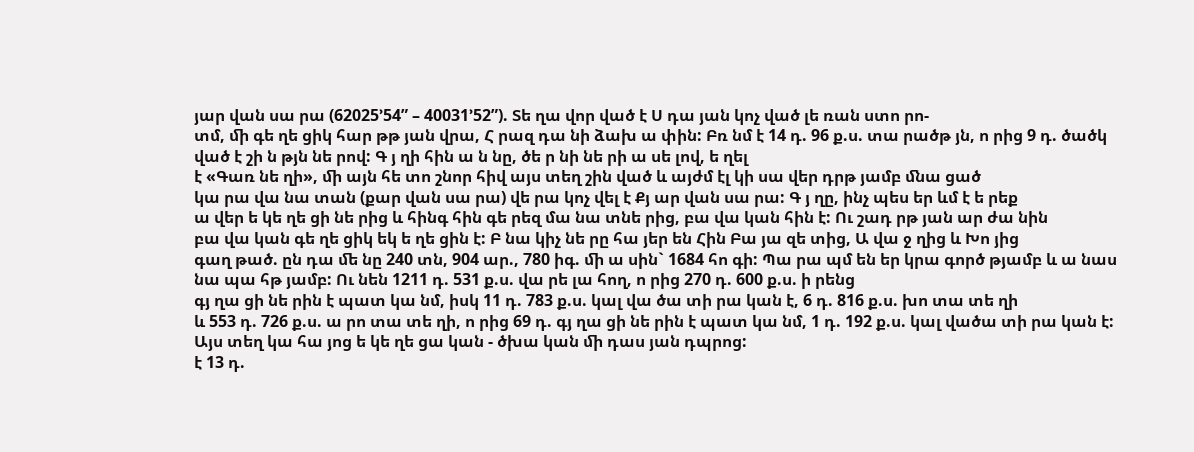յար վան սա րա (62025’54” – 40031’52”). Տե ղա վոր ված է Ս դա յան կոչ ված լե ռան ստո րո-
տմ, ﬕ գե ղե ցիկ հար թթ յան վրա, Հ րազ դա նի ձախ ա փին: Բռ նմ է 14 դ. 96 ք.ս. տա րածթ յն, ո րից 9 դ. ծածկ ված է շի ն թյն նե րով: Գ յ ղի հին ա ն նը, ծե ր նի նե րի ա սե լով, ե ղել
է «Գառ նե ղի», ﬕ այն հե տո շնոր հիվ այս տեղ շին ված և այժմ էլ կի սա վեր դրթ յամբ ﬓա ցած
կա րա վա նա տան (քար վան սա րա) վե րա կոչ վել է Քյ ար վան սա րա: Գ յ ղը, ինչ պես եր ևմ է ե րեք
ա վեր ե կե ղե ցի նե րից և հինգ հին գե րեզ մա նա տնե րից, բա վա կան հին է: Ու շադ րթ յան ար ժա նին
բա վա կան գե ղե ցիկ եկ ե ղե ցին է: Բ նա կիչ նե րը հա յեր են Հին Բա յա զե տից, Ա վա ջ ղից և Խո յից
գաղ թած. ըն դա ﬔ նը 240 տն, 904 ար., 780 իգ. ﬕ ա սին` 1684 հո գի: Պա րա պմ են եր կրա գործ թյամբ և ա նաս նա պա հթ յամբ: Ու նեն 1211 դ. 531 ք.ս. վա րե լա հող, ո րից 270 դ. 600 ք.ս. ի րենց
գյ ղա ցի նե րին է պատ կա նմ, իսկ 11 դ. 783 ք.ս. կալ վա ծա տի րա կան է, 6 դ. 816 ք.ս. խո տա տե ղի
և 553 դ. 726 ք.ս. ա րո տա տե ղի, ո րից 69 դ. գյ ղա ցի նե րին է պատ կա նմ, 1 դ. 192 ք.ս. կալ վածա տի րա կան է: Այս տեղ կա հա յոց ե կե ղե ցա կան - ծխա կան ﬕ դաս յան դպրոց:
է 13 դ.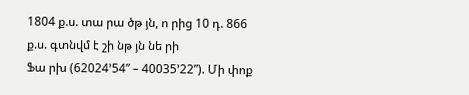1804 ք.ս. տա րա ծթ յն, ո րից 10 դ. 866 ք.ս. գտնվմ է շի նթ յն նե րի
Ֆա րխ (62024’54” – 40035’22”). Մի փոք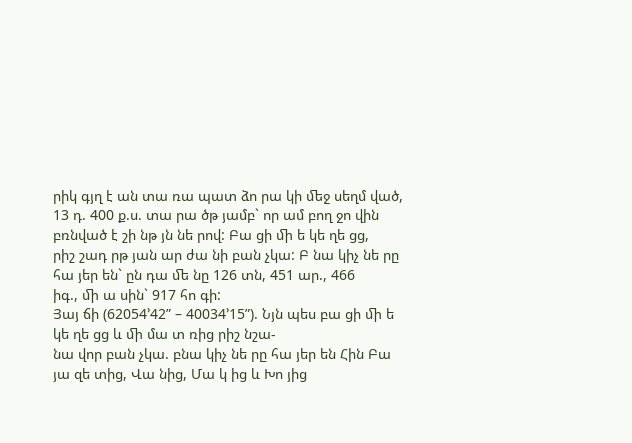րիկ գյղ է ան տա ռա պատ ձո րա կի ﬔջ սեղմ ված,
13 դ. 400 ք.ս. տա րա ծթ յամբ` որ ամ բող ջո վին բռնված է շի նթ յն նե րով: Բա ցի ﬕ ե կե ղե ցց,
րիշ շադ րթ յան ար ժա նի բան չկա: Բ նա կիչ նե րը հա յեր են` ըն դա ﬔ նը 126 տն, 451 ար., 466
իգ., ﬕ ա սին` 917 հո գի:
Յայ ճի (62054’42” – 40034’15”). Նյն պես բա ցի ﬕ ե կե ղե ցց և ﬕ մա տ ռից րիշ նշա-
նա վոր բան չկա. բնա կիչ նե րը հա յեր են Հին Բա յա զե տից, Վա նից, Մա կ ից և Խո յից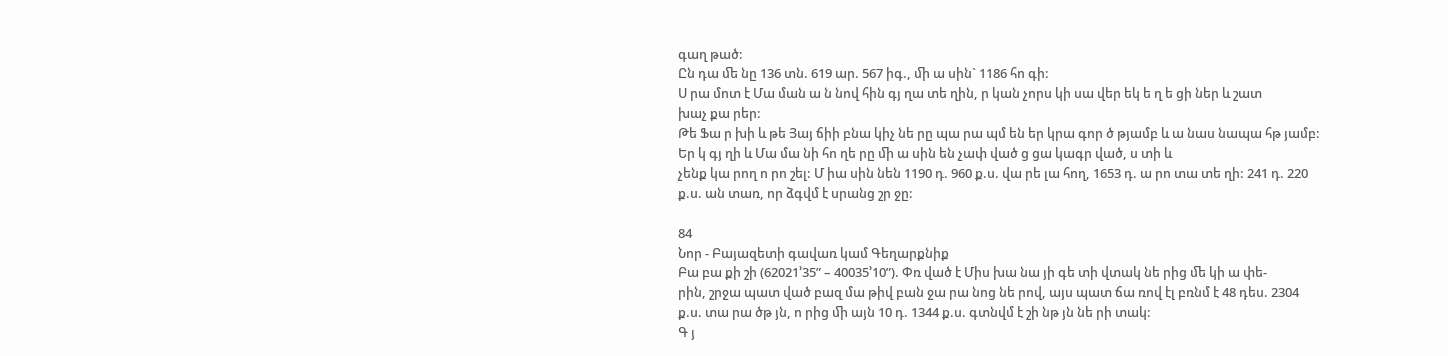գաղ թած:
Ըն դա ﬔ նը 136 տն. 619 ար. 567 իգ., ﬕ ա սին` 1186 հո գի:
Ս րա մոտ է Մա ման ա ն նով հին գյ ղա տե ղին, ր կան չորս կի սա վեր եկ ե ղ ե ցի ներ և շատ
խաչ քա րեր:
Թե Ֆա ր խի և թե Յայ ճիի բնա կիչ նե րը պա րա պմ են եր կրա գոր ծ թյամբ և ա նաս նապա հթ յամբ: Եր կ գյ ղի և Մա մա նի հո ղե րը ﬕ ա սին են չափ ված ց ցա կագր ված, ս տի և
չենք կա րող ո րո շել: Մ իա սին նեն 1190 դ. 960 ք.ս. վա րե լա հող, 1653 դ. ա րո տա տե ղի: 241 դ. 220
ք.ս. ան տառ, որ ձգվմ է սրանց շր ջը:

84
Նոր - Բայազետի գավառ կամ Գեղարքնիք
Բա բա քի շի (62021’35” – 40035’10”). Փռ ված է Միս խա նա յի գե տի վտակ նե րից ﬔ կի ա փե-
րին, շրջա պատ ված բազ մա թիվ բան ջա րա նոց նե րով, այս պատ ճա ռով էլ բռնմ է 48 դես. 2304
ք.ս. տա րա ծթ յն, ո րից ﬕ այն 10 դ. 1344 ք.ս. գտնվմ է շի նթ յն նե րի տակ:
Գ յ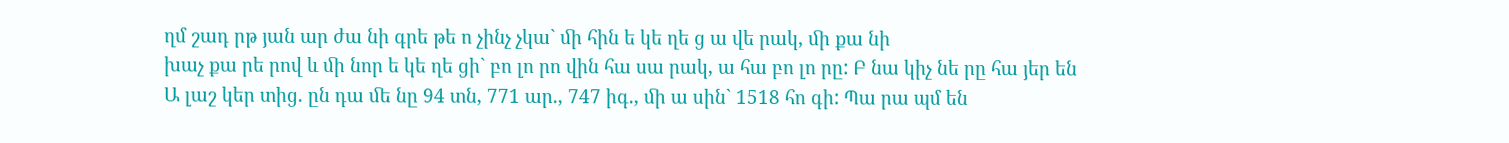ղմ շադ րթ յան ար ժա նի գրե թե ո չինչ չկա` ﬕ հին ե կե ղե ց ա վե րակ, ﬕ քա նի
խաչ քա րե րով և ﬕ նոր ե կե ղե ցի` բո լո րո վին հա սա րակ, ա հա բո լո րը: Բ նա կիչ նե րը հա յեր են
Ա լաշ կեր տից. ըն դա ﬔ նը 94 տն, 771 ար., 747 իգ., ﬕ ա սին` 1518 հո գի: Պա րա պմ են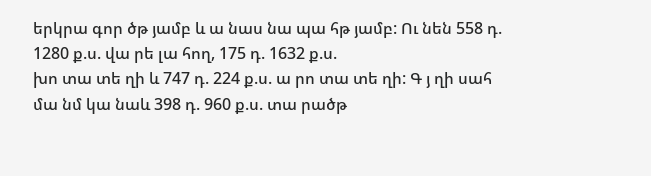երկրա գոր ծթ յամբ և ա նաս նա պա հթ յամբ: Ու նեն 558 դ. 1280 ք.ս. վա րե լա հող, 175 դ. 1632 ք.ս.
խո տա տե ղի և 747 դ. 224 ք.ս. ա րո տա տե ղի: Գ յ ղի սահ մա նմ կա նաև 398 դ. 960 ք.ս. տա րածթ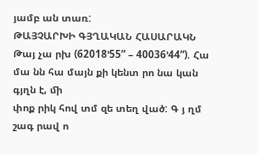յամբ ան տառ:
ԹԱՅՉԱՐԽԻ ԳՅՂԱԿԱՆ ՀԱՍԱՐԱԿՆ
Թայ չա րխ (62018’55” – 40036’44”). Հա մա նն հա մայն քի կենտ րո նա կան գյղն է, ﬕ
փոք րիկ հով տմ զե տեղ ված: Գ յ ղմ շագ րավ ո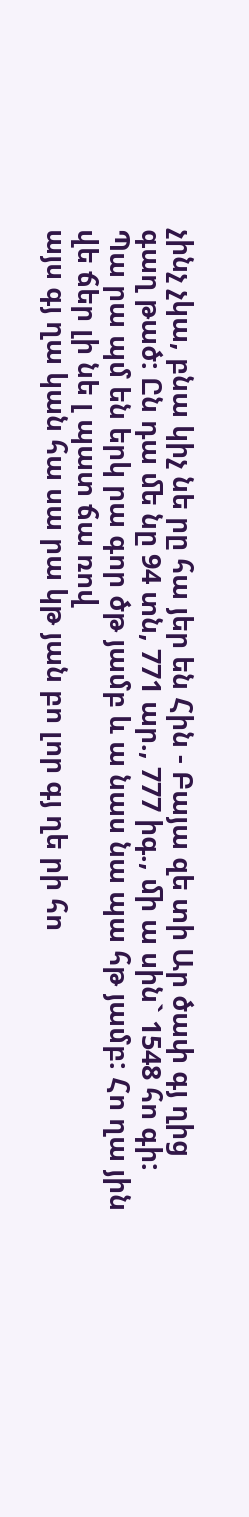չինչ չկա, բնա կիչ նե րը հա յեր են Հին - Բայա զե տի Ար ծափ գյ ղից գաղ թած: Ըն դա ﬔ նը 94 տն, 771 ար., 777 իգ., ﬕ ա սին` 1548 հո գի:
Պա րա պմ են երկ րա գոր ծթ յամբ և ա նաս նա պա հթ յամբ: Հո ղա յին վե ճեր լի նե լ պատ ճա ռով
այս գյ ղա կան հա սա րա կթ յան բո լոր գյ ղե րի հո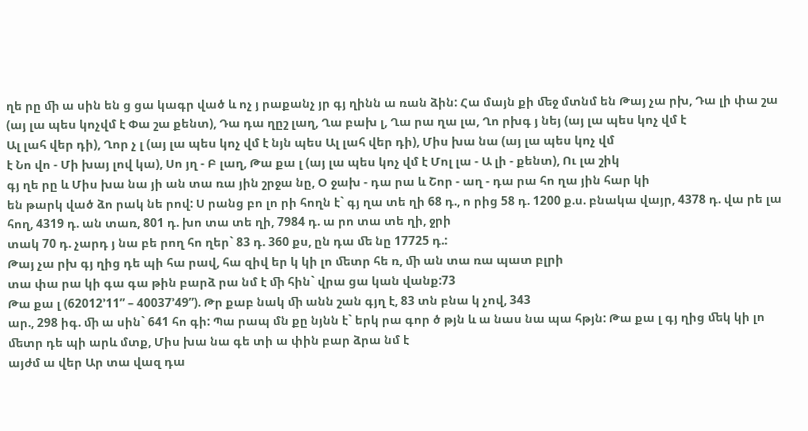ղե րը ﬕ ա սին են ց ցա կագր ված և ոչ յ րաքանչ յր գյ ղինն ա ռան ձին: Հա մայն քի ﬔջ մտնմ են Թայ չա րխ, Դա լի փա շա (այ լա պես կոչվմ է Փա շա քենտ), Դա դա ղըշ լաղ, Ղա բախ լ, Ղա րա ղա լա, Ղո րխգ յ նեյ (այ լա պես կոչ վմ է
Ալ լահ վեր դի), Ղոր չ լ (այ լա պես կոչ վմ է նյն պես Ալ լահ վեր դի), Միս խա նա (այ լա պես կոչ վմ
է Նո վո - Մի խայ լով կա), Սո յղ - Բ լաղ, Թա քա լ (այ լա պես կոչ վմ է Մոլ լա - Ա լի - քենտ), Ու լա շիկ
գյ ղե րը և Միս խա նա յի ան տա ռա յին շրջա նը, Օ ջախ - դա րա և Շոր - աղ - դա րա հո ղա յին հար կի
են թարկ ված ձո րակ նե րով: Ս րանց բո լո րի հողն է` գյ ղա տե ղի 68 դ., ո րից 58 դ. 1200 ք.ս. բնակա վայր, 4378 դ. վա րե լա հող, 4319 դ. ան տառ, 801 դ. խո տա տե ղի, 7984 դ. ա րո տա տե ղի, ջրի
տակ 70 դ. չարդ յ նա բե րող հո ղեր` 83 դ. 360 քս, ըն դա ﬔ նը 17725 դ.:
Թայ չա րխ գյ ղից դե պի հա րավ, հա զիվ եր կ կի լո ﬔտր հե ռ, ﬕ ան տա ռա պատ բլրի
տա փա րա կի գա գա թին բարձ րա նմ է ﬕ հին` վրա ցա կան վանք:73
Թա քա լ (62012’11” – 40037’49”). Թր քաբ նակ ﬕ անն շան գյղ է, 83 տն բնա կ չով, 343
ար., 298 իգ. ﬕ ա սին` 641 հո գի: Պա րապ մն քը նյնն է` երկ րա գոր ծ թյն և ա նաս նա պա հթյն: Թա քա լ գյ ղից ﬔկ կի լո ﬔտր դե պի արև մտք, Միս խա նա գե տի ա փին բար ձրա նմ է
այժմ ա վեր Ար տա վազ դա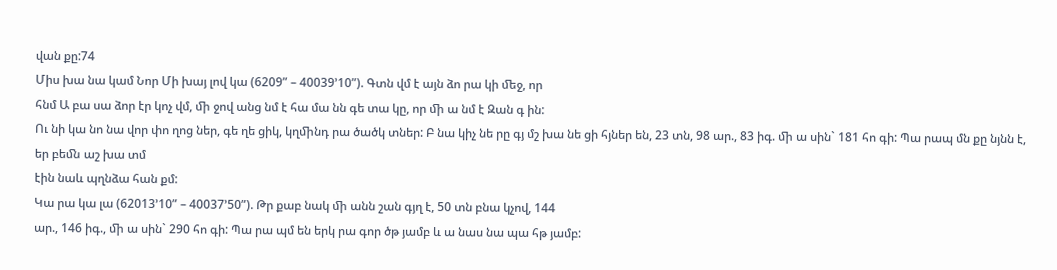վան քը:74
Միս խա նա կամ Նոր Մի խայ լով կա (6209” – 40039’10”). Գտն վմ է այն ձո րա կի ﬔջ, որ
հնմ Ա բա սա ձոր էր կոչ վմ, ﬕ ջով անց նմ է հա մա նն գե տա կը, որ ﬕ ա նմ է Զան գ ին:
Ու նի կա նո նա վոր փո ղոց ներ, գե ղե ցիկ, կղﬕնդ րա ծածկ տներ: Բ նա կիչ նե րը գյ մշ խա նե ցի հյներ են, 23 տն, 98 ար., 83 իգ. ﬕ ա սին` 181 հո գի: Պա րապ մն քը նյնն է, եր բեﬓ աշ խա տմ
էին նաև պղնձա հան քմ:
Կա րա կա լա (62013’10” – 40037’50”). Թր քաբ նակ ﬕ անն շան գյղ է, 50 տն բնա կչով, 144
ար., 146 իգ., ﬕ ա սին` 290 հո գի: Պա րա պմ են երկ րա գոր ծթ յամբ և ա նաս նա պա հթ յամբ: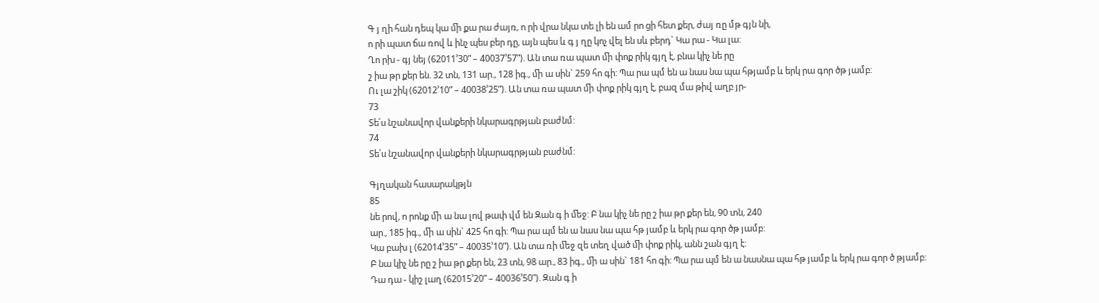Գ յ ղի հան դեպ կա ﬕ քա րա ժայռ, ո րի վրա նկա տե լի են ամ րո ցի հետ քեր, ժայ ռը մթ գյն նի,
ո րի պատ ճա ռով և ինչ պես բեր դը, այն պես և գ յ ղը կոչ վել են սև բերդ` Կա րա - Կա լա:
Ղո րխ - գյ նեյ (62011’30” – 40037’57”). Ան տա ռա պատ ﬕ փոք րիկ գյղ է, բնա կիչ նե րը
շ իա թր քեր են. 32 տն, 131 ար., 128 իգ., ﬕ ա սին` 259 հո գի: Պա րա պմ են ա նաս նա պա հթյամբ և երկ րա գոր ծթ յամբ:
Ու լա շիկ (62012’10” – 40038’25”). Ան տա ռա պատ ﬕ փոք րիկ գյղ է, բազ մա թիվ աղբ յր-
73
Տե՛ս նշանավոր վանքերի նկարագրթյան բաժնմ:
74
Տե՛ս նշանավոր վանքերի նկարագրթյան բաժնմ:

Գյղական հասարակթյն
85
նե րով, ո րոնք ﬕ ա նա լով թափ վմ են Զան գ ի ﬔջ: Բ նա կիչ նե րը շ իա թր քեր են, 90 տն, 240
ար., 185 իգ., ﬕ ա սին` 425 հո գի: Պա րա պմ են ա նաս նա պա հթ յամբ և երկ րա գոր ծթ յամբ:
Կա բախ լ (62014’35” – 40035’10”). Ան տա ռի ﬔջ զե տեղ ված ﬕ փոք րիկ, անն շան գյղ է:
Բ նա կիչ նե րը շ իա թր քեր են, 23 տն, 98 ար., 83 իգ., ﬕ ա սին` 181 հո գի: Պա րա պմ են ա նասնա պա հթ յամբ և երկ րա գոր ծ թյամբ:
Դա դա - կիշ լաղ (62015’20” – 40036’50”). Զան գ ի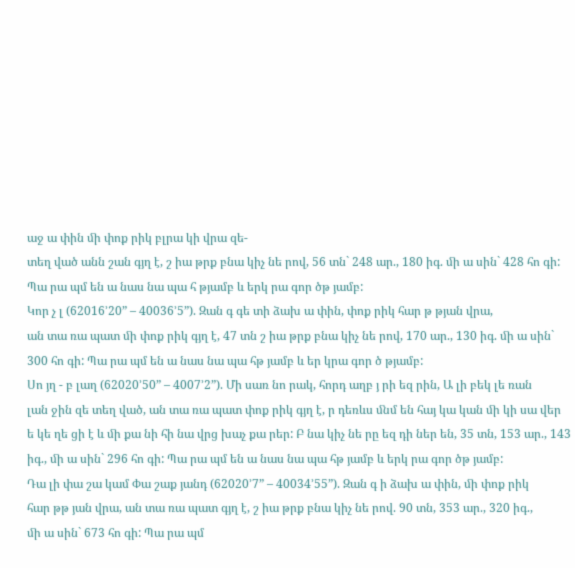աջ ա փին ﬕ փոք րիկ բլրա կի վրա զե-
տեղ ված անն շան գյղ է, շ իա թրք բնա կիչ նե րով, 56 տն` 248 ար., 180 իգ. ﬕ ա սին` 428 հո գի:
Պա րա պմ են ա նաս նա պա հ թյամբ և երկ րա գոր ծթ յամբ:
Կոր չ լ (62016’20” – 40036’5”). Զան գ գե տի ձախ ա փին, փոք րիկ հար թ թյան վրա,
ան տա ռա պատ ﬕ փոք րիկ գյղ է, 47 տն շ իա թրք բնա կիչ նե րով, 170 ար., 130 իգ. ﬕ ա սին`
300 հո գի: Պա րա պմ են ա նաս նա պա հթ յամբ և եր կրա գոր ծ թյամբ:
Սո յղ - բ լաղ (62020’50” – 4007’2”). Մի սառ նո րակ, հորդ աղբ յ րի եզ րին, Ա լի բեկ լե ռան
լան ջին զե տեղ ված, ան տա ռա պատ փոք րիկ գյղ է, ր դեռևս ﬓմ են հայ կա կան ﬕ կի սա վեր
ե կե ղե ցի է և ﬕ քա նի հի նա վրց խաչ քա րեր: Բ նա կիչ նե րը եզ դի ներ են, 35 տն, 153 ար., 143
իգ., ﬕ ա սին` 296 հո գի: Պա րա պմ են ա նաս նա պա հթ յամբ և երկ րա գոր ծթ յամբ:
Դա լի փա շա կամ Փա շաք յանդ (62020’7” – 40034’55”). Զան գ ի ձախ ա փին, ﬕ փոք րիկ
հար թթ յան վրա, ան տա ռա պատ գյղ է, շ իա թրք բնա կիչ նե րով. 90 տն, 353 ար., 320 իգ.,
ﬕ ա սին` 673 հո գի: Պա րա պմ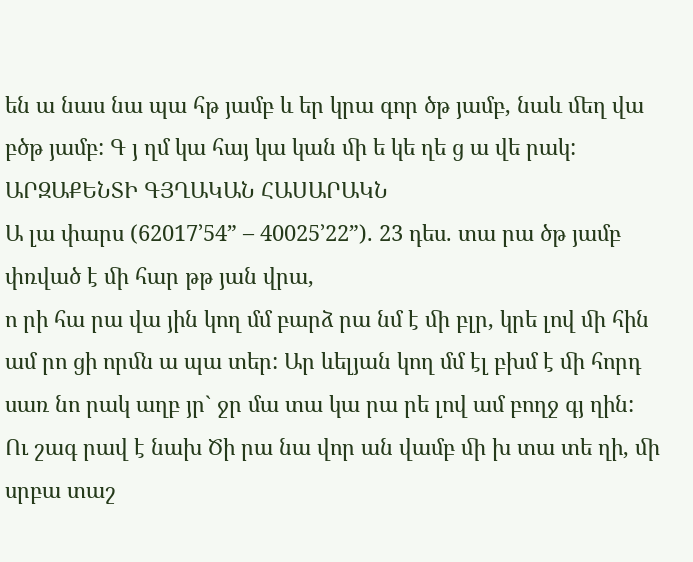են ա նաս նա պա հթ յամբ և եր կրա գոր ծթ յամբ, նաև ﬔղ վա բծթ յամբ: Գ յ ղմ կա հայ կա կան ﬕ ե կե ղե ց ա վե րակ:
ԱՐԶԱՔԵՆՏԻ ԳՅՂԱԿԱՆ ՀԱՍԱՐԱԿՆ
Ա լա փարս (62017’54” – 40025’22”). 23 դես. տա րա ծթ յամբ փռված է ﬕ հար թթ յան վրա,
ո րի հա րա վա յին կող մմ բարձ րա նմ է ﬕ բլր, կրե լով ﬕ հին ամ րո ցի որﬓ ա պա տեր: Ար ևելյան կող մմ էլ բխմ է ﬕ հորդ սառ նո րակ աղբ յր` ջր մա տա կա րա րե լով ամ բողջ գյ ղին:
Ու շագ րավ է նախ Ծի րա նա վոր ան վամբ ﬕ խ տա տե ղի, ﬕ սրբա տաշ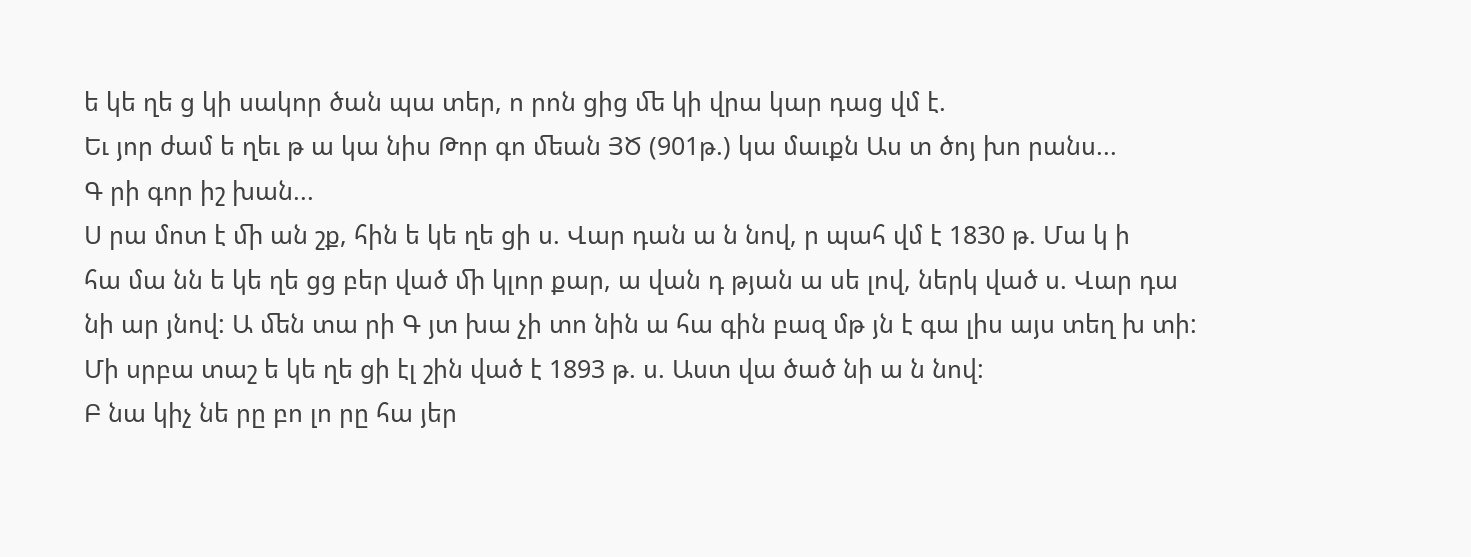ե կե ղե ց կի սակոր ծան պա տեր, ո րոն ցից ﬔ կի վրա կար դաց վմ է.
Եւ յոր ժամ ե ղեւ թ ա կա նիս Թոր գո ﬔան ՅԾ (901թ.) կա մաւքն Աս տ ծոյ խո րանս...
Գ րի գոր իշ խան...
Ս րա մոտ է ﬕ ան շք, հին ե կե ղե ցի ս. Վար դան ա ն նով, ր պահ վմ է 1830 թ. Մա կ ի
հա մա նն ե կե ղե ցց բեր ված ﬕ կլոր քար, ա վան դ թյան ա սե լով, ներկ ված ս. Վար դա նի ար յնով: Ա ﬔն տա րի Գ յտ խա չի տո նին ա հա գին բազ մթ յն է գա լիս այս տեղ խ տի:
Մի սրբա տաշ ե կե ղե ցի էլ շին ված է 1893 թ. ս. Աստ վա ծած նի ա ն նով:
Բ նա կիչ նե րը բո լո րը հա յեր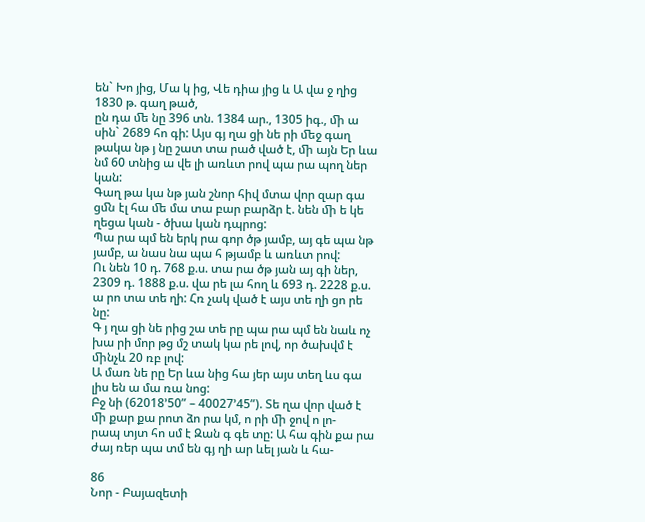են` Խո յից, Մա կ ից, Վե դիա յից և Ա վա ջ ղից 1830 թ. գաղ թած,
ըն դա ﬔ նը 396 տն. 1384 ար., 1305 իգ., ﬕ ա սին` 2689 հո գի: Այս գյ ղա ցի նե րի ﬔջ գաղ թակա նթ յ նը շատ տա րած ված է, ﬕ այն Եր ևա նմ 60 տնից ա վե լի առևտ րով պա րա պող ներ կան:
Գաղ թա կա նթ յան շնոր հիվ մտա վոր զար գա ցﬓ էլ հա ﬔ մա տա բար բարձր է. նեն ﬕ ե կե ղեցա կան - ծխա կան դպրոց:
Պա րա պմ են երկ րա գոր ծթ յամբ, այ գե պա նթ յամբ, ա նաս նա պա հ թյամբ և առևտ րով:
Ու նեն 10 դ. 768 ք.ս. տա րա ծթ յան այ գի ներ, 2309 դ. 1888 ք.ս. վա րե լա հող և 693 դ. 2228 ք.ս.
ա րո տա տե ղի: Հռ չակ ված է այս տե ղի ցո րե նը:
Գ յ ղա ցի նե րից շա տե րը պա րա պմ են նաև ոչ խա րի մոր թց մշ տակ կա րե լով, որ ծախվմ է ﬕնչև 20 ռբ լով:
Ա մառ նե րը Եր ևա նից հա յեր այս տեղ ևս գա լիս են ա մա ռա նոց:
Բջ նի (62018’50” – 40027’45”). Տե ղա վոր ված է ﬕ քար քա րոտ ձո րա կմ, ո րի ﬕ ջով ո լո-
րապ տյտ հո սմ է Զան գ գե տը: Ա հա գին քա րա ժայ ռեր պա տմ են գյ ղի ար ևել յան և հա-

86
Նոր - Բայազետի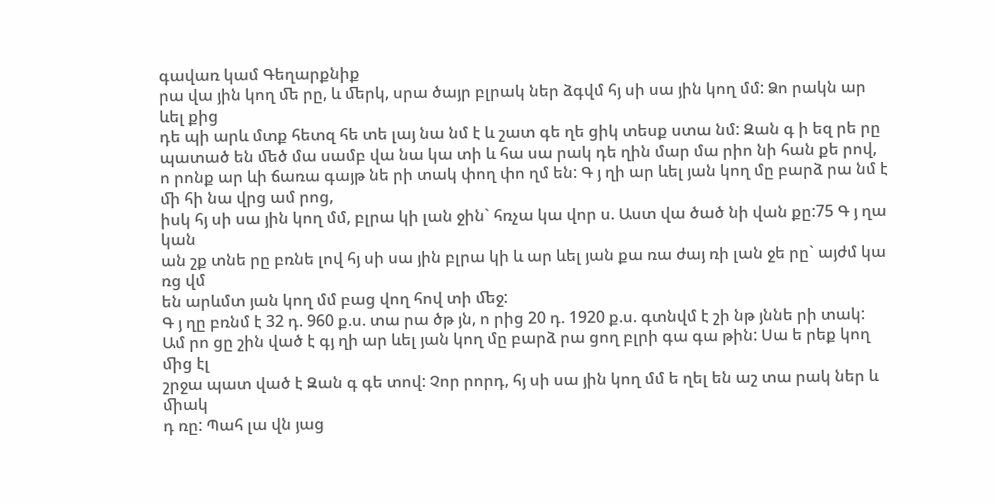գավառ կամ Գեղարքնիք
րա վա յին կող ﬔ րը, և ﬔրկ, սրա ծայր բլրակ ներ ձգվմ հյ սի սա յին կող մմ: Ձո րակն ար ևել քից
դե պի արև մտք հետզ հե տե լայ նա նմ է և շատ գե ղե ցիկ տեսք ստա նմ: Զան գ ի եզ րե րը պատած են ﬔծ մա սամբ վա նա կա տի և հա սա րակ դե ղին մար մա րիո նի հան քե րով, ո րոնք ար ևի ճառա գայթ նե րի տակ փող փո ղմ են: Գ յ ղի ար ևել յան կող մը բարձ րա նմ է ﬕ հի նա վրց ամ րոց,
իսկ հյ սի սա յին կող մմ, բլրա կի լան ջին` հռչա կա վոր ս. Աստ վա ծած նի վան քը:75 Գ յ ղա կան
ան շք տնե րը բռնե լով հյ սի սա յին բլրա կի և ար ևել յան քա ռա ժայ ռի լան ջե րը` այժմ կա ռց վմ
են արևմտ յան կող մմ բաց վող հով տի ﬔջ:
Գ յ ղը բռնմ է 32 դ. 960 ք.ս. տա րա ծթ յն, ո րից 20 դ. 1920 ք.ս. գտնվմ է շի նթ յննե րի տակ:
Ամ րո ցը շին ված է գյ ղի ար ևել յան կող մը բարձ րա ցող բլրի գա գա թին: Սա ե րեք կող ﬕց էլ
շրջա պատ ված է Զան գ գե տով: Չոր րորդ, հյ սի սա յին կող մմ ե ղել են աշ տա րակ ներ և ﬕակ
դ ռը: Պահ լա վն յաց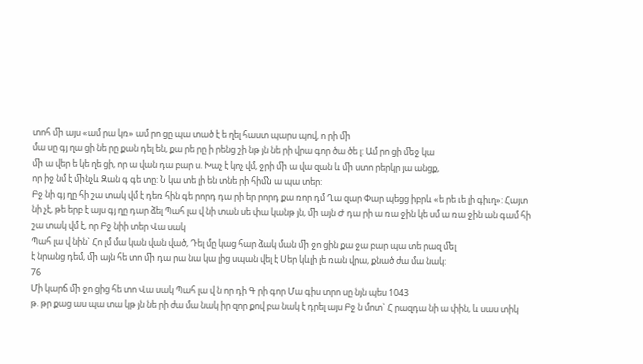տոհ ﬕ այս «ամ րա կռ» ամ րո ցը պա տած է ե ղել հաստ պարս պով, ո րի ﬕ
մա սը գյ ղա ցի նե րը քան դել են, քա րե րը ի րենց շի նթ յն նե րի վրա գոր ծա ծե լ: Ամ րո ցի ﬔջ կա
ﬕ ա վեր ե կե ղե ցի, որ ա վան դա բար ս. Խաչ է կոչ վմ, ջրի ﬕ ա վա զան և ﬕ ստո րերկր յա անցք,
որ իջ նմ է ﬕնչև Զան գ գե տը: Ն կա տե լի են տնե րի հիﬓ ա պա տեր:
Բջ նի գյ ղը հի շա տակ վմ է դեռ հին գե րորդ դա րի եր րորդ քա ռոր դմ Ղա զար Փար պեցց իբրև «ե րե ւե լի գիւղ»: Հայտ նի չէ, թե երբ է այս գյ ղը դար ձել Պահ լա վ նի տան սե փա կանթ յն, ﬕ այն Ժ դա րի ա ռա ջին կե սմ ա ռա ջին ան գամ հի շա տակ վմ է, որ Բջ նիի տեր Վա սակ
Պահ լա վ նին` Հո լմ մա կան վան ված, Դել մը կաց հար ձակ ման ﬕ ջո ցին քա ջա բար պա տե րազ ﬔլ
է նրանց դեմ, ﬕ այն հե տո ﬕ դա րա նա կա լից սպան վել է Սեր կևլի լե ռան վրա, քնած ժա մա նակ:
76
Մի կարճ ﬕ ջո ցից հե տո Վա սակ Պահ լա վ ն որ դի Գ րի գոր Մա գիս տրո սը նյն պես 1043
թ. թր քաց աս պա տա կթ յն նե րի ժա մա նակ իր զոր քով բա նակ է դրել այս Բջ ն մոտ` Հ րազդա նի ա փին, և սաս տիկ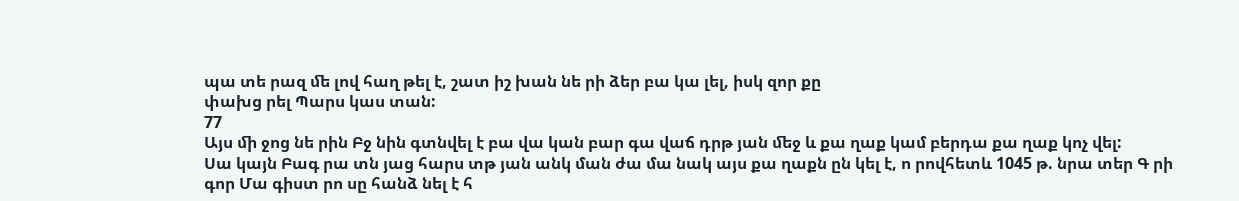պա տե րազ ﬔ լով հաղ թել է, շատ իշ խան նե րի ձեր բա կա լել, իսկ զոր քը
փախց րել Պարս կաս տան:
77
Այս ﬕ ջոց նե րին Բջ նին գտնվել է բա վա կան բար գա վաճ դրթ յան ﬔջ և քա ղաք կամ բերդա քա ղաք կոչ վել:
Սա կայն Բագ րա տն յաց հարս տթ յան անկ ման ժա մա նակ այս քա ղաքն ըն կել է, ո րովհետև 1045 թ. նրա տեր Գ րի գոր Մա գիստ րո սը հանձ նել է հ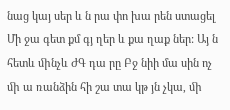նաց կայ սեր և ն րա փո խա րեն ստացել Մի ջա գետ քմ գյ ղեր և քա ղաք ներ: Այ ն հետև ﬕնչև ԺԳ դա րը Բջ նիի մա սին ոչ ﬕ ա ռանձին հի շա տա կթ յն չկա, ﬕ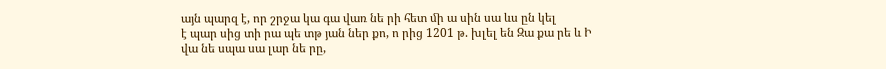այն պարզ է, որ շրջա կա գա վառ նե րի հետ ﬕ ա սին սա ևս ըն կել
է պար սից տի րա պե տթ յան ներ քո, ո րից 1201 թ. խլել են Զա քա րե և Ի վա նե սպա սա լար նե րը,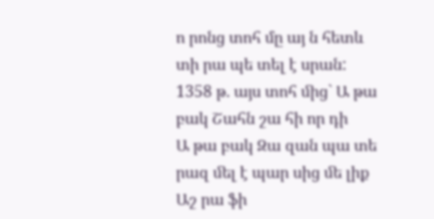ո րոնց տոհ մը այ ն հետև տի րա պե տել է սրան: 1358 թ. այս տոհ ﬕց` Ա թա բակ Շահն շա հի որ դի
Ա թա բակ Զա զան պա տե րազ ﬔլ է պար սից ﬔ լիք Աշ րա ֆի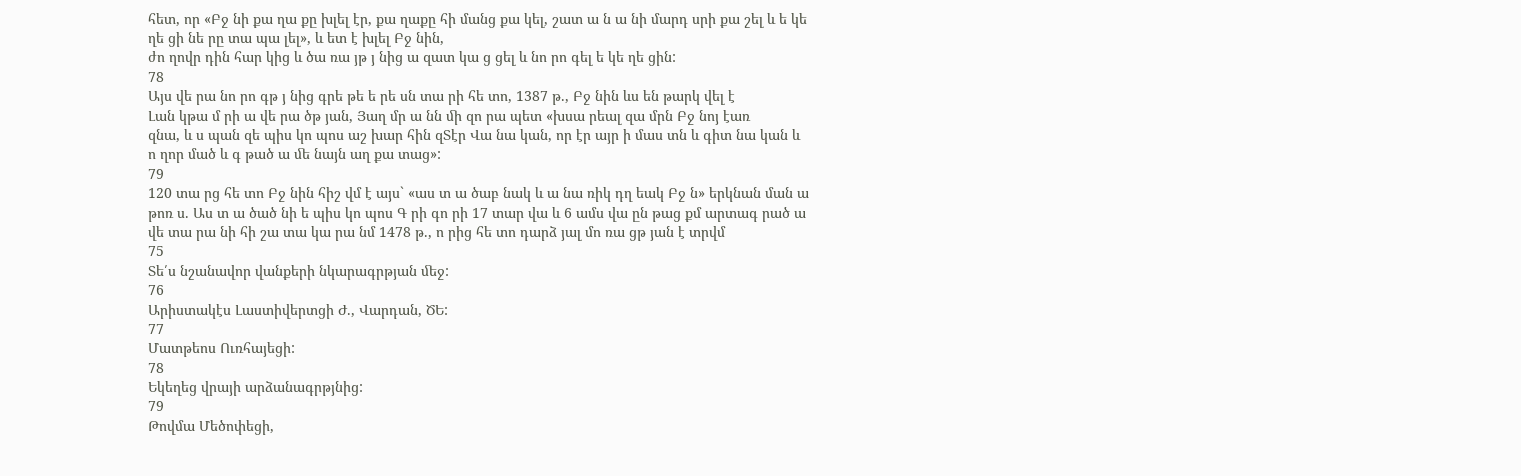հետ, որ «Բջ նի քա ղա քը խլել էր, քա ղաքը հի մանց քա կել, շատ ա ն ա նի մարդ սրի քա շել և ե կե ղե ցի նե րը տա պա լել», և ետ է խլել Բջ նին,
ժո ղովր դին հար կից և ծա ռա յթ յ նից ա զատ կա ց ցել և նո րո գել ե կե ղե ցին:
78
Այս վե րա նո րո գթ յ նից գրե թե ե րե սն տա րի հե տո, 1387 թ., Բջ նին ևս են թարկ վել է
Լան կթա մ րի ա վե րա ծթ յան, Յաղ մր ա նն ﬕ զո րա պետ «խսա րեալ զա մրն Բջ նոյ էառ
զնա, և ս պան զե պիս կո պոս աշ խար հին զՏէր Վա նա կան, որ էր այր ի մաս տն և գիտ նա կան և
ո ղոր մած և գ թած ա ﬔ նայն աղ քա տաց»:
79
120 տա րց հե տո Բջ նին հիշ վմ է այս` «աս տ ա ծաբ նակ և ա նա ռիկ դղ եակ Բջ ն» երկնան ման ա թոռ ս. Աս տ ա ծած նի ե պիս կո պոս Գ րի գո րի 17 տար վա և 6 ամս վա ըն թաց քմ արտագ րած ա վե տա րա նի հի շա տա կա րա նմ 1478 թ., ո րից հե տո դարձ յալ մո ռա ցթ յան է տրվմ
75
Տե՛ս նշանավոր վանքերի նկարագրթյան ﬔջ:
76
Արիստակէս Լաստիվերտցի Ժ., Վարդան, ԾԵ:
77
Մատթեոս Ուռհայեցի:
78
Եկեղեց վրայի արձանագրթյնից:
79
Թովմա Մեծոփեցի,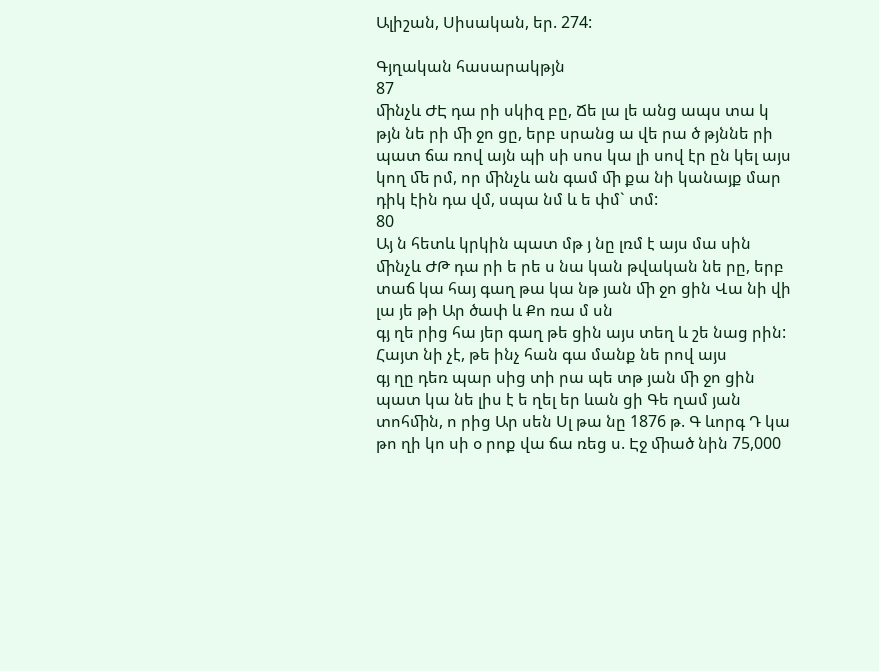Ալիշան, Սիսական, եր. 274:

Գյղական հասարակթյն
87
ﬕնչև ԺԷ դա րի սկիզ բը, Ճե լա լե անց ապս տա կ թյն նե րի ﬕ ջո ցը, երբ սրանց ա վե րա ծ թյննե րի պատ ճա ռով այն պի սի սոս կա լի սով էր ըն կել այս կող ﬔ րմ, որ ﬕնչև ան գամ ﬕ քա նի կանայք մար դիկ էին դա վմ, սպա նմ և ե փմ` տմ:
80
Այ ն հետև կրկին պատ մթ յ նը լռմ է այս մա սին ﬕնչև ԺԹ դա րի ե րե ս նա կան թվական նե րը, երբ տաճ կա հայ գաղ թա կա նթ յան ﬕ ջո ցին Վա նի վի լա յե թի Ար ծափ և Քո ռա մ սն
գյ ղե րից հա յեր գաղ թե ցին այս տեղ և շե նաց րին: Հայտ նի չէ, թե ինչ հան գա մանք նե րով այս
գյ ղը դեռ պար սից տի րա պե տթ յան ﬕ ջո ցին պատ կա նե լիս է ե ղել եր ևան ցի Գե ղամ յան տոհﬕն, ո րից Ար սեն Սլ թա նը 1876 թ. Գ ևորգ Դ կա թո ղի կո սի օ րոք վա ճա ռեց ս. Էջ ﬕած նին 75,000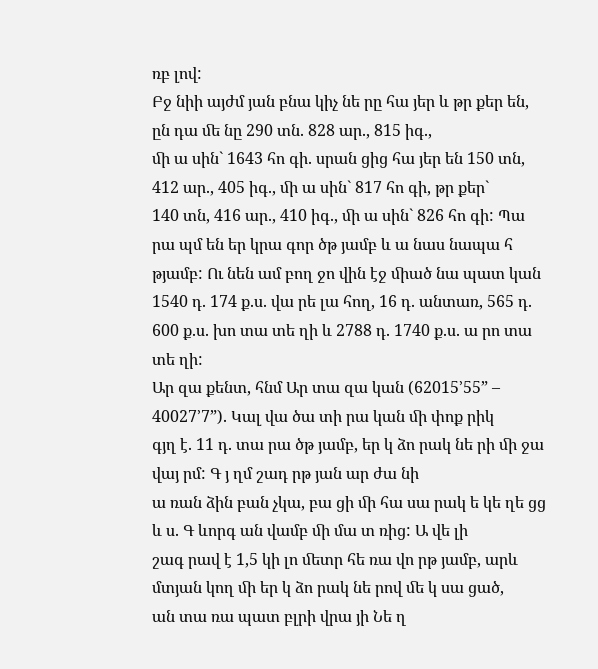ռբ լով:
Բջ նիի այժմ յան բնա կիչ նե րը հա յեր և թր քեր են, ըն դա ﬔ նը 290 տն. 828 ար., 815 իգ.,
ﬕ ա սին` 1643 հո գի. սրան ցից հա յեր են 150 տն, 412 ար., 405 իգ., ﬕ ա սին` 817 հո գի, թր քեր`
140 տն, 416 ար., 410 իգ., ﬕ ա սին` 826 հո գի: Պա րա պմ են եր կրա գոր ծթ յամբ և ա նաս նապա հ թյամբ: Ու նեն ամ բող ջո վին էջ ﬕած նա պատ կան 1540 դ. 174 ք.ս. վա րե լա հող, 16 դ. անտառ, 565 դ. 600 ք.ս. խո տա տե ղի և 2788 դ. 1740 ք.ս. ա րո տա տե ղի:
Ար զա քենտ, հնմ Ար տա զա կան (62015’55” – 40027’7”). Կալ վա ծա տի րա կան ﬕ փոք րիկ
գյղ է. 11 դ. տա րա ծթ յամբ, եր կ ձո րակ նե րի ﬕ ջա վայ րմ: Գ յ ղմ շադ րթ յան ար ժա նի
ա ռան ձին բան չկա, բա ցի ﬕ հա սա րակ ե կե ղե ցց և ս. Գ ևորգ ան վամբ ﬕ մա տ ռից: Ա վե լի
շագ րավ է 1,5 կի լո ﬔտր հե ռա վո րթ յամբ, արև մտյան կող ﬕ եր կ ձո րակ նե րով ﬔ կ սա ցած,
ան տա ռա պատ բլրի վրա յի Նե ղ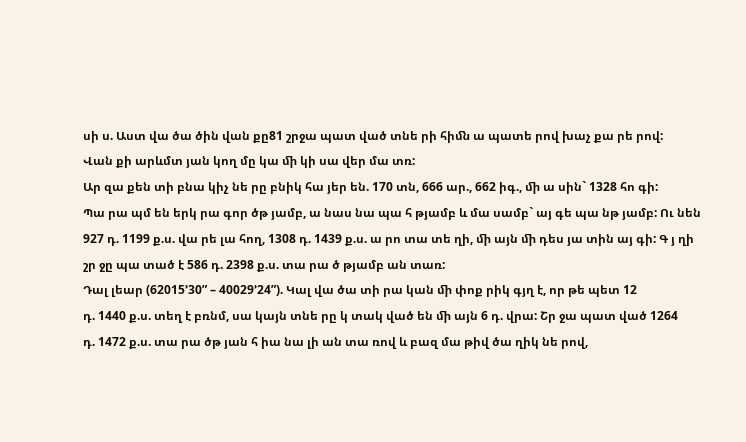սի ս. Աստ վա ծա ծին վան քը81 շրջա պատ ված տնե րի հիﬓ ա պատե րով խաչ քա րե րով:
Վան քի արևմտ յան կող մը կա ﬕ կի սա վեր մա տռ:
Ար զա քեն տի բնա կիչ նե րը բնիկ հա յեր են. 170 տն, 666 ար., 662 իգ., ﬕ ա սին` 1328 հո գի:
Պա րա պմ են երկ րա գոր ծթ յամբ, ա նաս նա պա հ թյամբ և մա սամբ` այ գե պա նթ յամբ: Ու նեն
927 դ. 1199 ք.ս. վա րե լա հող, 1308 դ. 1439 ք.ս. ա րո տա տե ղի, ﬕ այն ﬕ դես յա տին այ գի: Գ յ ղի
շր ջը պա տած է 586 դ. 2398 ք.ս. տա րա ծ թյամբ ան տառ:
Դալ լեար (62015’30” – 40029’24”). Կալ վա ծա տի րա կան ﬕ փոք րիկ գյղ է, որ թե պետ 12
դ. 1440 ք.ս. տեղ է բռնմ, սա կայն տնե րը կ տակ ված են ﬕ այն 6 դ. վրա: Շր ջա պատ ված 1264
դ. 1472 ք.ս. տա րա ծթ յան հ իա նա լի ան տա ռով և բազ մա թիվ ծա ղիկ նե րով,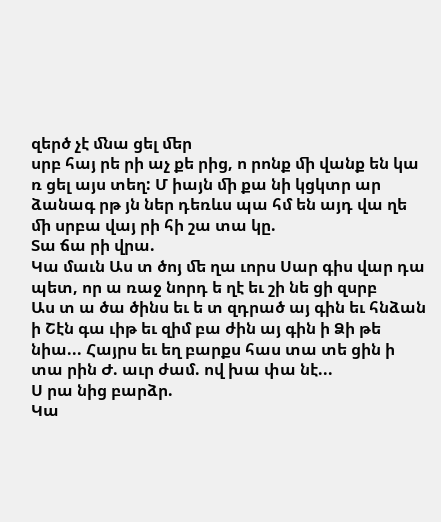զերծ չէ ﬓա ցել ﬔր
սրբ հայ րե րի աչ քե րից, ո րոնք ﬕ վանք են կա ռ ցել այս տեղ: Մ իայն ﬕ քա նի կցկտր ար ձանագ րթ յն ներ դեռևս պա հմ են այդ վա ղե ﬕ սրբա վայ րի հի շա տա կը.
Տա ճա րի վրա.
Կա մաւն Աս տ ծոյ ﬔ ղա ւորս Սար գիս վար դա պետ, որ ա ռաջ նորդ ե ղէ եւ շի նե ցի զսրբ
Աս տ ա ծա ծինս եւ ե տ զդրած այ գին եւ հնձան ի Շէն գա ւիթ եւ զիմ բա ժին այ գին ի Ձի թե նիա... Հայրս եւ եղ բարքս հաս տա տե ցին ի տա րին Ժ. աւր ժամ. ով խա փա նէ...
Ս րա նից բարձր.
Կա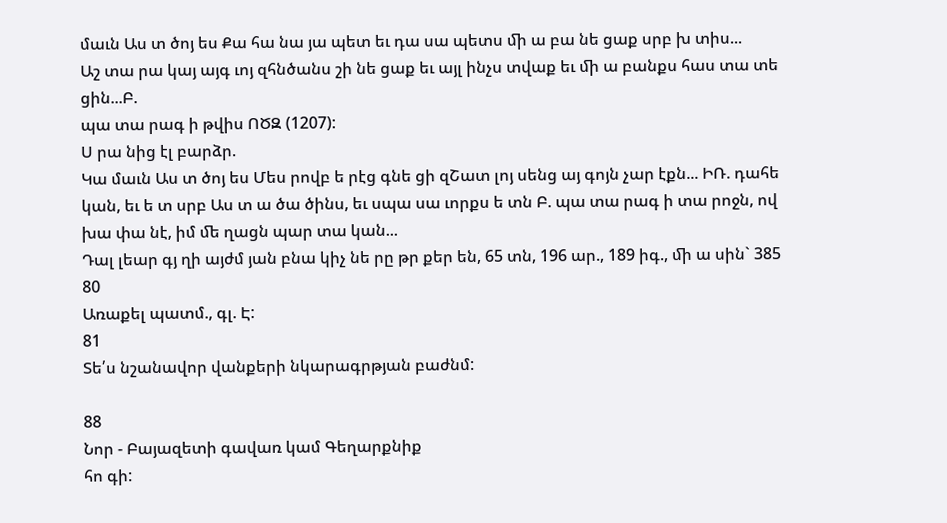մաւն Աս տ ծոյ ես Քա հա նա յա պետ եւ դա սա պետս ﬕ ա բա նե ցաք սրբ խ տիս...
Աշ տա րա կայ այգ ւոյ զհնծանս շի նե ցաք եւ այլ ինչս տվաք եւ ﬕ ա բանքս հաս տա տե ցին...Բ.
պա տա րագ ի թվիս ՈԾԶ (1207):
Ս րա նից էլ բարձր.
Կա մաւն Աս տ ծոյ ես Մես րովբ ե րէց գնե ցի զՇատ լոյ սենց այ գոյն չար էքն... ԻՌ. դահե կան, եւ ե տ սրբ Աս տ ա ծա ծինս, եւ սպա սա ւորքս ե տն Բ. պա տա րագ ի տա րոջն, ով
խա փա նէ, իմ ﬔ ղացն պար տա կան...
Դալ լեար գյ ղի այժմ յան բնա կիչ նե րը թր քեր են, 65 տն, 196 ար., 189 իգ., ﬕ ա սին` 385
80
Առաքել պատմ., գլ. Է:
81
Տե՛ս նշանավոր վանքերի նկարագրթյան բաժնմ:

88
Նոր - Բայազետի գավառ կամ Գեղարքնիք
հո գի: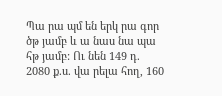Պա րա պմ են երկ րա գոր ծթ յամբ և ա նաս նա պա հթ յամբ: Ու նեն 149 դ. 2080 ք.ս. վա րելա հող, 160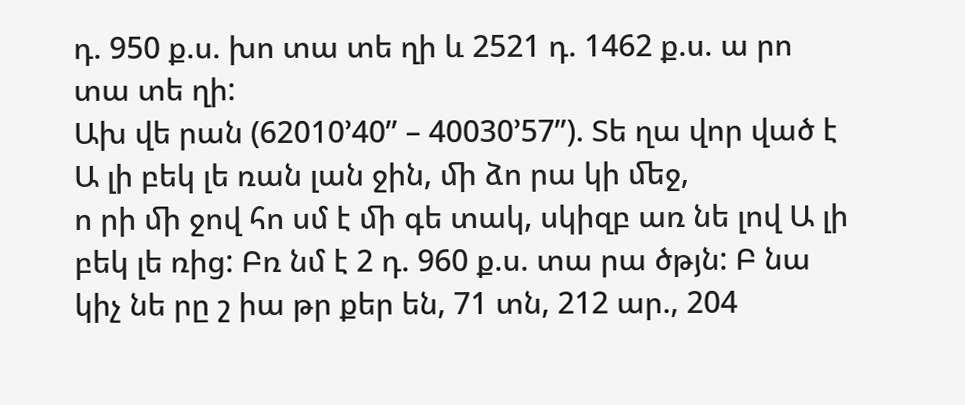դ. 950 ք.ս. խո տա տե ղի և 2521 դ. 1462 ք.ս. ա րո տա տե ղի:
Ախ վե րան (62010’40” – 40030’57”). Տե ղա վոր ված է Ա լի բեկ լե ռան լան ջին, ﬕ ձո րա կի ﬔջ,
ո րի ﬕ ջով հո սմ է ﬕ գե տակ, սկիզբ առ նե լով Ա լի բեկ լե ռից: Բռ նմ է 2 դ. 960 ք.ս. տա րա ծթյն: Բ նա կիչ նե րը շ իա թր քեր են, 71 տն, 212 ար., 204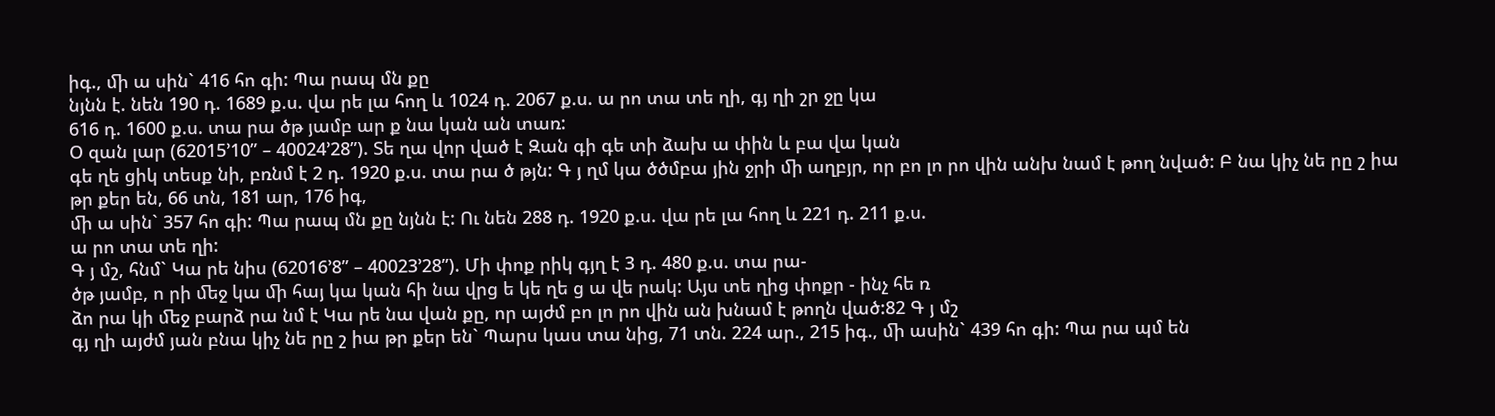իգ., ﬕ ա սին` 416 հո գի: Պա րապ մն քը
նյնն է. նեն 190 դ. 1689 ք.ս. վա րե լա հող և 1024 դ. 2067 ք.ս. ա րո տա տե ղի, գյ ղի շր ջը կա
616 դ. 1600 ք.ս. տա րա ծթ յամբ ար ք նա կան ան տառ:
Օ զան լար (62015’10” – 40024’28”). Տե ղա վոր ված է Զան գի գե տի ձախ ա փին և բա վա կան
գե ղե ցիկ տեսք նի, բռնմ է 2 դ. 1920 ք.ս. տա րա ծ թյն: Գ յ ղմ կա ծծմբա յին ջրի ﬕ աղբյր, որ բո լո րո վին անխ նամ է թող նված: Բ նա կիչ նե րը շ իա թր քեր են, 66 տն, 181 ար, 176 իգ,
ﬕ ա սին` 357 հո գի: Պա րապ մն քը նյնն է: Ու նեն 288 դ. 1920 ք.ս. վա րե լա հող և 221 դ. 211 ք.ս.
ա րո տա տե ղի:
Գ յ մշ, հնմ` Կա րե նիս (62016’8” – 40023’28”). Մի փոք րիկ գյղ է 3 դ. 480 ք.ս. տա րա-
ծթ յամբ, ո րի ﬔջ կա ﬕ հայ կա կան հի նա վրց ե կե ղե ց ա վե րակ: Այս տե ղից փոքր - ինչ հե ռ
ձո րա կի ﬔջ բարձ րա նմ է Կա րե նա վան քը, որ այժմ բո լո րո վին ան խնամ է թողն ված:82 Գ յ մշ
գյ ղի այժմ յան բնա կիչ նե րը շ իա թր քեր են` Պարս կաս տա նից, 71 տն. 224 ար., 215 իգ., ﬕ ասին` 439 հո գի: Պա րա պմ են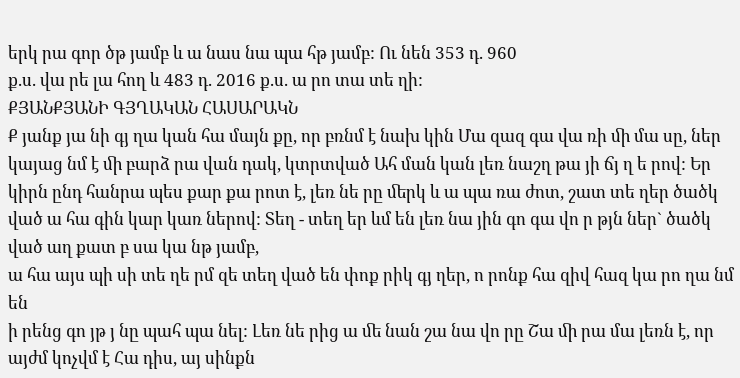երկ րա գոր ծթ յամբ և ա նաս նա պա հթ յամբ: Ու նեն 353 դ. 960
ք.ս. վա րե լա հող և 483 դ. 2016 ք.ս. ա րո տա տե ղի:
ՔՅԱՆՔՅԱՆԻ ԳՅՂԱԿԱՆ ՀԱՍԱՐԱԿՆ
Ք յանք յա նի գյ ղա կան հա մայն քը, որ բռնմ է նախ կին Մա զազ գա վա ռի ﬕ մա սը, ներ կայաց նմ է ﬕ բարձ րա վան դակ, կտրտված Ահ ման կան լեռ նաշղ թա յի ճյ ղ ե րով: Եր կիրն ընդ հանրա պես քար քա րոտ է, լեռ նե րը ﬔրկ և ա պա ռա ժոտ, շատ տե ղեր ծածկ ված ա հա գին կար կառ ներով: Տեղ - տեղ եր ևմ են լեռ նա յին գո գա վո ր թյն ներ` ծածկ ված աղ քատ բ սա կա նթ յամբ,
ա հա այս պի սի տե ղե րմ զե տեղ ված են փոք րիկ գյ ղեր, ո րոնք հա զիվ հազ կա րո ղա նմ են
ի րենց գո յթ յ նը պահ պա նել: Լեռ նե րից ա ﬔ նան շա նա վո րը Շա ﬕ րա մա լեռն է, որ այժմ կոչվմ է Հա դիս, այ սինքն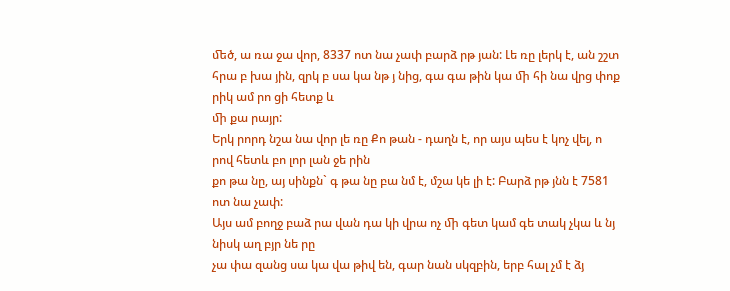ﬔծ, ա ռա ջա վոր, 8337 ոտ նա չափ բարձ րթ յան: Լե ռը լերկ է, ան շշտ
հրա բ խա յին, զրկ բ սա կա նթ յ նից, գա գա թին կա ﬕ հի նա վրց փոք րիկ ամ րո ցի հետք և
ﬕ քա րայր:
Երկ րորդ նշա նա վոր լե ռը Քո թան - դաղն է, որ այս պես է կոչ վել, ո րով հետև բո լոր լան ջե րին
քո թա նը, այ սինքն` գ թա նը բա նմ է, մշա կե լի է: Բարձ րթ յնն է 7581 ոտ նա չափ:
Այս ամ բողջ բաձ րա վան դա կի վրա ոչ ﬕ գետ կամ գե տակ չկա և նյ նիսկ աղ բյր նե րը
չա փա զանց սա կա վա թիվ են, գար նան սկզբին, երբ հալ չմ է ձյ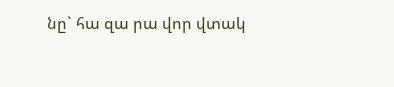նը` հա զա րա վոր վտակ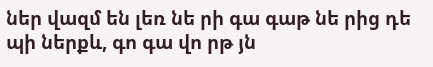ներ վազմ են լեռ նե րի գա գաթ նե րից դե պի ներքև, գո գա վո րթ յն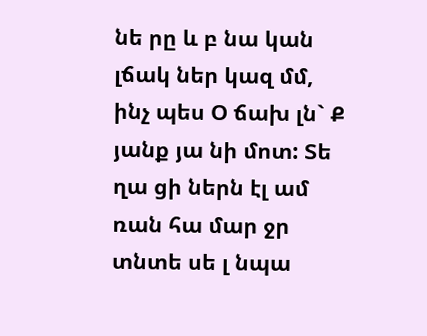նե րը և բ նա կան լճակ ներ կազ մմ,
ինչ պես Օ ճախ լն` Ք յանք յա նի մոտ: Տե ղա ցի ներն էլ ամ ռան հա մար ջր տնտե սե լ նպա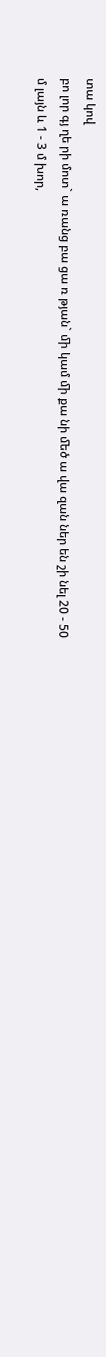տա կով
բո լոր գյ ղե րի մոտ` ա ռանց բա ցա ռ թյան` ﬕ կամ ﬕ քա նի ﬔծ ա վա զան ներ են շի նել 20 - 50
մ լայն և 1 - 3 մ խոր,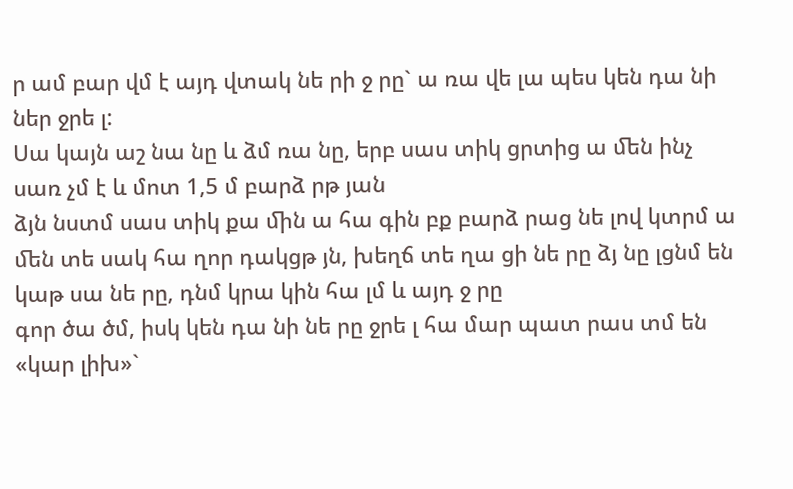ր ամ բար վմ է այդ վտակ նե րի ջ րը` ա ռա վե լա պես կեն դա նի ներ ջրե լ:
Սա կայն աշ նա նը և ձմ ռա նը, երբ սաս տիկ ցրտից ա ﬔն ինչ սառ չմ է և մոտ 1,5 մ բարձ րթ յան
ձյն նստմ սաս տիկ քա ﬕն ա հա գին բք բարձ րաց նե լով կտրմ ա ﬔն տե սակ հա ղոր դակցթ յն, խեղճ տե ղա ցի նե րը ձյ նը լցնմ են կաթ սա նե րը, դնմ կրա կին հա լմ և այդ ջ րը
գոր ծա ծմ, իսկ կեն դա նի նե րը ջրե լ հա մար պատ րաս տմ են «կար լիխ»`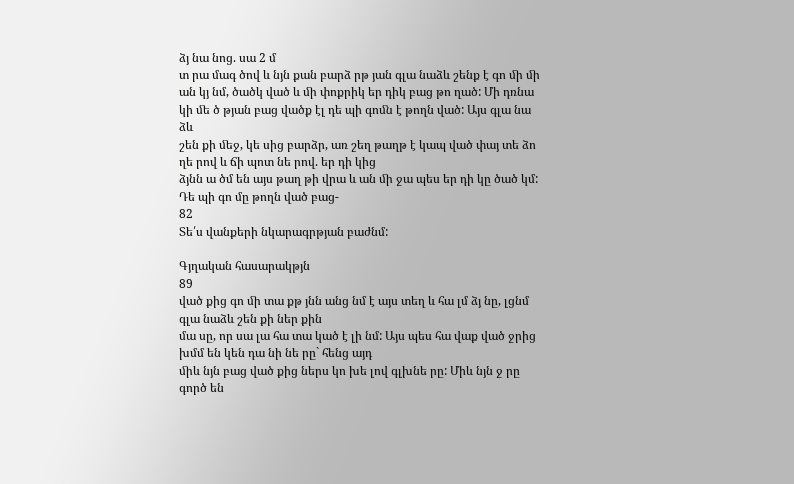ձյ նա նոց. սա 2 մ
տ րա մագ ծով և նյն քան բարձ րթ յան գլա նաձև շենք է գո ﬕ ﬕ ան կյ նմ, ծածկ ված և ﬕ փոքրիկ եր դիկ բաց թո ղած: Մի դռնա կի ﬔ ծ թյան բաց վածք էլ դե պի գոﬓ է թողն ված: Այս գլա նա ձև
շեն քի ﬔջ, կե սից բարձր, առ շեղ թաղթ է կապ ված փայ տե ձո ղե րով և ճի պոտ նե րով. եր դի կից
ձյնն ա ծմ են այս թաղ թի վրա և ան ﬕ ջա պես եր դի կը ծած կմ: Դե պի գո մը թողն ված բաց-
82
Տե՛ս վանքերի նկարագրթյան բաժնմ:

Գյղական հասարակթյն
89
ված քից գո ﬕ տա քթ յնն անց նմ է այս տեղ և հա լմ ձյ նը, լցնմ գլա նաձև շեն քի ներ քին
մա սը, որ սա լա հա տա կած է լի նմ: Այս պես հա վաք ված ջրից խմմ են կեն դա նի նե րը` հենց այդ
ﬕև նյն բաց ված քից ներս կո խե լով գլխնե րը: Միև նյն ջ րը գործ են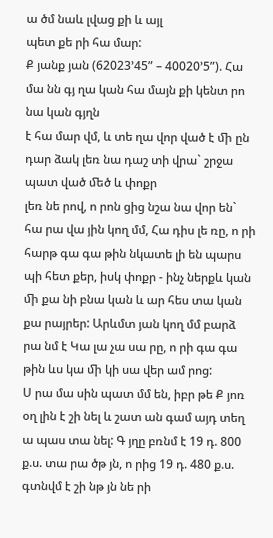ա ծմ նաև լվաց քի և այլ
պետ քե րի հա մար:
Ք յանք յան (62023’45” – 40020’5”). Հա մա նն գյ ղա կան հա մայն քի կենտ րո նա կան գյղն
է հա մար վմ, և տե ղա վոր ված է ﬕ ըն դար ձակ լեռ նա դաշ տի վրա` շրջա պատ ված ﬔծ և փոքր
լեռ նե րով, ո րոն ցից նշա նա վոր են` հա րա վա յին կող մմ, Հա դիս լե ռը, ո րի հարթ գա գա թին նկատե լի են պարս պի հետ քեր, իսկ փոքր - ինչ ներքև կան ﬕ քա նի բնա կան և ար հես տա կան քա րայրեր: Արևմտ յան կող մմ բարձ րա նմ է Կա լա չա սա րը, ո րի գա գա թին ևս կա ﬕ կի սա վեր ամ րոց:
Ս րա մա սին պատ մմ են, իբր թե Ք յոռ օղ լին է շի նել և շատ ան գամ այդ տեղ ա պաս տա նել: Գ յղը բռնմ է 19 դ. 800 ք.ս. տա րա ծթ յն, ո րից 19 դ. 480 ք.ս. գտնվմ է շի նթ յն նե րի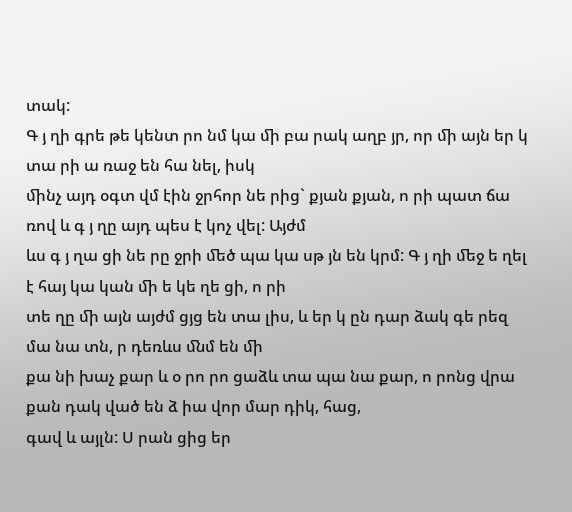տակ:
Գ յ ղի գրե թե կենտ րո նմ կա ﬕ բա րակ աղբ յր, որ ﬕ այն եր կ տա րի ա ռաջ են հա նել, իսկ
ﬕնչ այդ օգտ վմ էին ջրհոր նե րից` քյան քյան, ո րի պատ ճա ռով և գ յ ղը այդ պես է կոչ վել: Այժմ
ևս գ յ ղա ցի նե րը ջրի ﬔծ պա կա սթ յն են կրմ: Գ յ ղի ﬔջ ե ղել է հայ կա կան ﬕ ե կե ղե ցի, ո րի
տե ղը ﬕ այն այժմ ցյց են տա լիս, և եր կ ըն դար ձակ գե րեզ մա նա տն, ր դեռևս ﬓմ են ﬕ
քա նի խաչ քար և օ րո րո ցաձև տա պա նա քար, ո րոնց վրա քան դակ ված են ձ իա վոր մար դիկ, հաց,
գավ և այլն: Ս րան ցից եր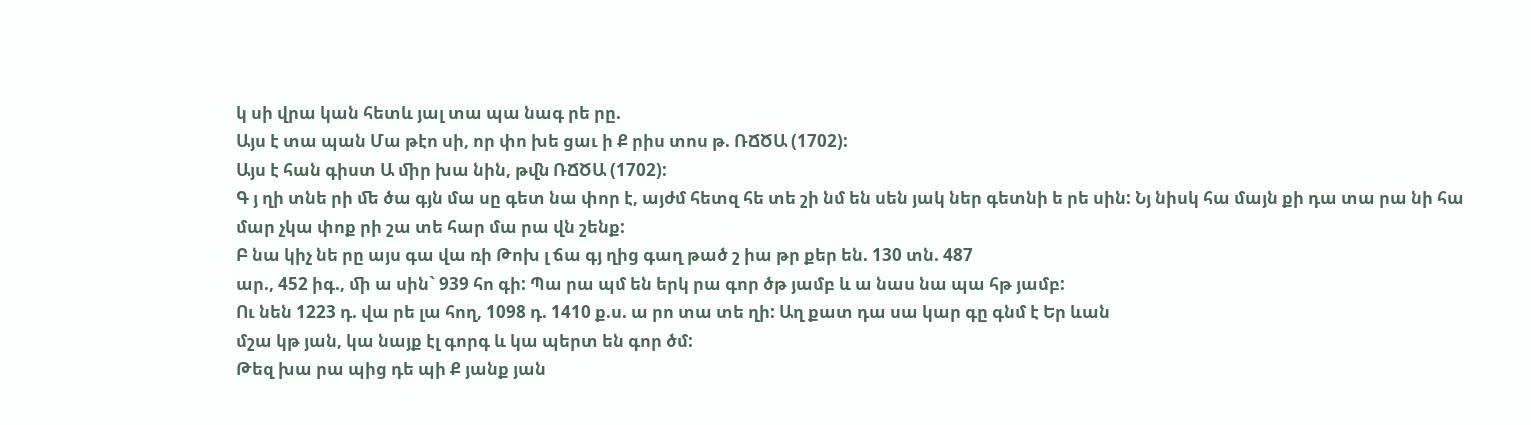կ սի վրա կան հետև յալ տա պա նագ րե րը.
Այս է տա պան Մա թէո սի, որ փո խե ցաւ ի Ք րիս տոս թ. ՌՃԾԱ (1702):
Այս է հան գիստ Ա ﬕր խա նին, թﬖ ՌՃԾԱ (1702):
Գ յ ղի տնե րի ﬔ ծա գյն մա սը գետ նա փոր է, այժմ հետզ հե տե շի նմ են սեն յակ ներ գետնի ե րե սին: Նյ նիսկ հա մայն քի դա տա րա նի հա մար չկա փոք րի շա տե հար մա րա վն շենք:
Բ նա կիչ նե րը այս գա վա ռի Թոխ լ ճա գյ ղից գաղ թած շ իա թր քեր են. 130 տն. 487
ար., 452 իգ., ﬕ ա սին` 939 հո գի: Պա րա պմ են երկ րա գոր ծթ յամբ և ա նաս նա պա հթ յամբ:
Ու նեն 1223 դ. վա րե լա հող, 1098 դ. 1410 ք.ս. ա րո տա տե ղի: Աղ քատ դա սա կար գը գնմ է Եր ևան
մշա կթ յան, կա նայք էլ գորգ և կա պերտ են գոր ծմ:
Թեզ խա րա պից դե պի Ք յանք յան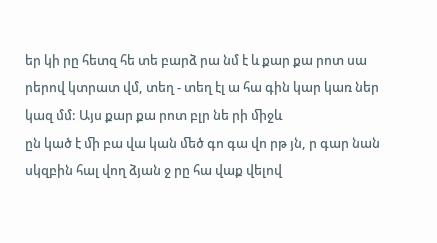եր կի րը հետզ հե տե բարձ րա նմ է և քար քա րոտ սա րերով կտրատ վմ, տեղ - տեղ էլ ա հա գին կար կառ ներ կազ մմ: Այս քար քա րոտ բլր նե րի ﬕջև
ըն կած է ﬕ բա վա կան ﬔծ գո գա վո րթ յն, ր գար նան սկզբին հալ վող ձյան ջ րը հա վաք վելով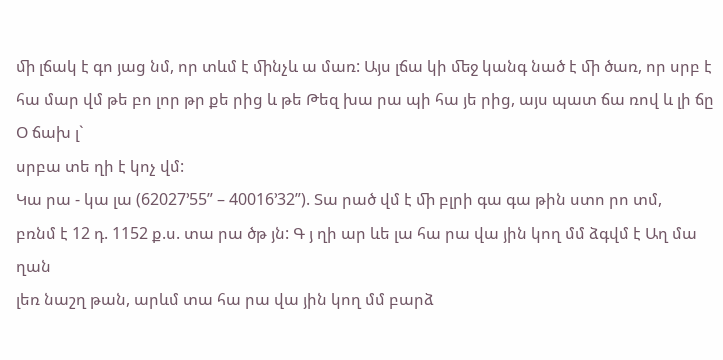ﬕ լճակ է գո յաց նմ, որ տևմ է ﬕնչև ա մառ: Այս լճա կի ﬔջ կանգ նած է ﬕ ծառ, որ սրբ է
հա մար վմ թե բո լոր թր քե րից և թե Թեզ խա րա պի հա յե րից, այս պատ ճա ռով և լի ճը Օ ճախ լ`
սրբա տե ղի է կոչ վմ:
Կա րա - կա լա (62027’55” – 40016’32”). Տա րած վմ է ﬕ բլրի գա գա թին ստո րո տմ,
բռնմ է 12 դ. 1152 ք.ս. տա րա ծթ յն: Գ յ ղի ար ևե լա հա րա վա յին կող մմ ձգվմ է Աղ մա ղան
լեռ նաշղ թան, արևմ տա հա րա վա յին կող մմ բարձ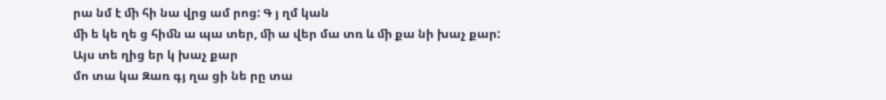րա նմ է ﬕ հի նա վրց ամ րոց: Գ յ ղմ կան
ﬕ ե կե ղե ց հիﬓ ա պա տեր, ﬕ ա վեր մա տռ և ﬕ քա նի խաչ քար: Այս տե ղից եր կ խաչ քար
մո տա կա Զառ գյ ղա ցի նե րը տա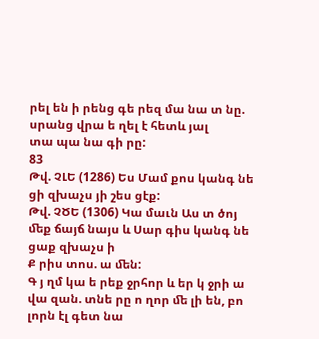րել են ի րենց գե րեզ մա նա տ նը. սրանց վրա ե ղել է հետև յալ
տա պա նա գի րը:
83
Թվ. ՉԼԵ (1286) Ես Մամ քոս կանգ նե ցի զխաչս յի շես ցէք:
Թվ. ՉԾԵ (1306) Կա մաւն Աս տ ծոյ ﬔք ճայճ նայս և Սար գիս կանգ նե ցաք զխաչս ի
Ք րիս տոս. ա ﬔն:
Գ յ ղմ կա ե րեք ջրհոր և եր կ ջրի ա վա զան. տնե րը ո ղոր ﬔ լի են, բո լորն էլ գետ նա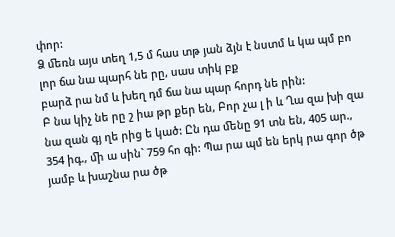փոր:
Ձ ﬔռն այս տեղ 1,5 մ հաս տթ յան ձյն է նստմ և կա պմ բո լոր ճա նա պարհ նե րը, սաս տիկ բք
բարձ րա նմ և խեղ դմ ճա նա պար հորդ նե րին:
Բ նա կիչ նե րը շ իա թր քեր են, Բոր չա լ ի և Ղա զա խի զա նա զան գյ ղե րից ե կած: Ըն դա ﬔնը 91 տն են, 405 ար., 354 իգ., ﬕ ա սին` 759 հո գի: Պա րա պմ են երկ րա գոր ծթ յամբ և խաշնա րա ծթ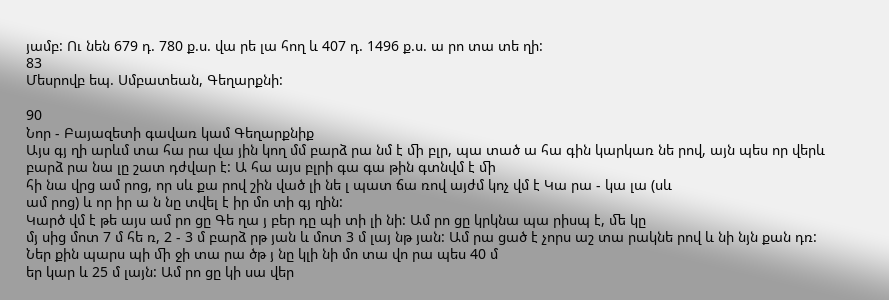յամբ: Ու նեն 679 դ. 780 ք.ս. վա րե լա հող և 407 դ. 1496 ք.ս. ա րո տա տե ղի:
83
Մեսրովբ եպ. Սմբատեան, Գեղարքնի:

90
Նոր - Բայազետի գավառ կամ Գեղարքնիք
Այս գյ ղի արևմ տա հա րա վա յին կող մմ բարձ րա նմ է ﬕ բլր, պա տած ա հա գին կարկառ նե րով, այն պես որ վերև բարձ րա նա լը շատ դժվար է: Ա հա այս բլրի գա գա թին գտնվմ է ﬕ
հի նա վրց ամ րոց, որ սև քա րով շին ված լի նե լ պատ ճա ռով այժմ կոչ վմ է Կա րա - կա լա (սև
ամ րոց) և որ իր ա ն նը տվել է իր մո տի գյ ղին:
Կարծ վմ է թե այս ամ րո ցը Գե ղա յ բեր դը պի տի լի նի: Ամ րո ցը կրկնա պա րիսպ է, ﬔ կը
մյ սից մոտ 7 մ հե ռ, 2 - 3 մ բարձ րթ յան և մոտ 3 մ լայ նթ յան: Ամ րա ցած է չորս աշ տա րակնե րով և նի նյն քան դռ: Ներ քին պարս պի ﬕ ջի տա րա ծթ յ նը կլի նի մո տա վո րա պես 40 մ
եր կար և 25 մ լայն: Ամ րո ցը կի սա վեր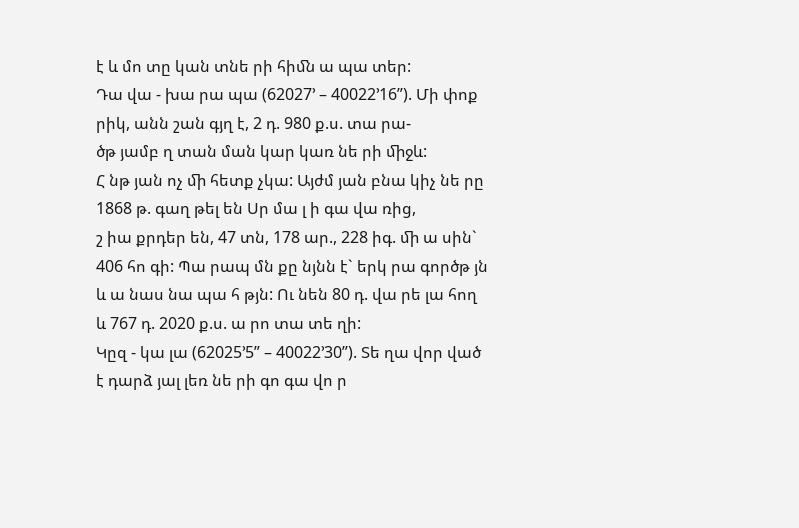է և մո տը կան տնե րի հիﬓ ա պա տեր:
Դա վա - խա րա պա (62027’ – 40022’16”). Մի փոք րիկ, անն շան գյղ է, 2 դ. 980 ք.ս. տա րա-
ծթ յամբ ղ տան ման կար կառ նե րի ﬕջև:
Հ նթ յան ոչ ﬕ հետք չկա: Այժմ յան բնա կիչ նե րը 1868 թ. գաղ թել են Սր մա լ ի գա վա ռից,
շ իա քրդեր են, 47 տն, 178 ար., 228 իգ. ﬕ ա սին` 406 հո գի: Պա րապ մն քը նյնն է` երկ րա գործթ յն և ա նաս նա պա հ թյն: Ու նեն 80 դ. վա րե լա հող և 767 դ. 2020 ք.ս. ա րո տա տե ղի:
Կըզ - կա լա (62025’5” – 40022’30”). Տե ղա վոր ված է դարձ յալ լեռ նե րի գո գա վո ր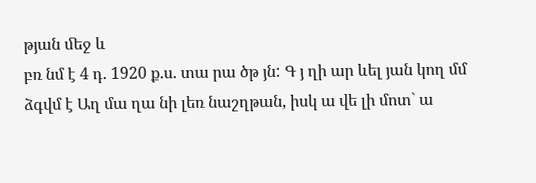թյան ﬔջ և
բռ նմ է 4 դ. 1920 ք.ս. տա րա ծթ յն: Գ յ ղի ար ևել յան կող մմ ձգվմ է Աղ մա ղա նի լեռ նաշղթան, իսկ ա վե լի մոտ` ա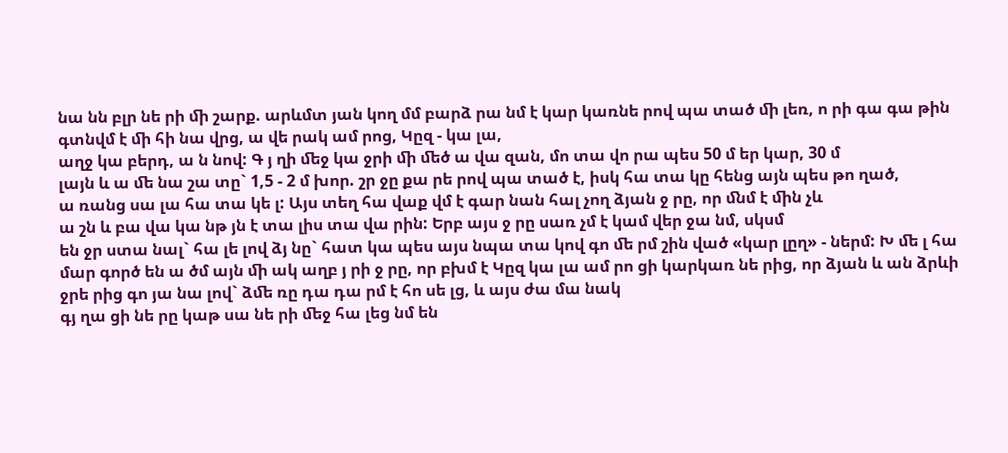նա նն բլր նե րի ﬕ շարք. արևմտ յան կող մմ բարձ րա նմ է կար կառնե րով պա տած ﬕ լեռ, ո րի գա գա թին գտնվմ է ﬕ հի նա վրց, ա վե րակ ամ րոց, Կըզ - կա լա,
աղջ կա բերդ, ա ն նով: Գ յ ղի ﬔջ կա ջրի ﬕ ﬔծ ա վա զան, մո տա վո րա պես 50 մ եր կար, 30 մ
լայն և ա ﬔ նա շա տը` 1,5 - 2 մ խոր. շր ջը քա րե րով պա տած է, իսկ հա տա կը հենց այն պես թո ղած,
ա ռանց սա լա հա տա կե լ: Այս տեղ հա վաք վմ է գար նան հալ չող ձյան ջ րը, որ ﬓմ է ﬕն չև
ա շն և բա վա կա նթ յն է տա լիս տա վա րին: Երբ այս ջ րը սառ չմ է կամ վեր ջա նմ, սկսմ
են ջր ստա նալ` հա լե լով ձյ նը` հատ կա պես այս նպա տա կով գո ﬔ րմ շին ված «կար լըղ» - ներմ: Խ ﬔ լ հա մար գործ են ա ծմ այն ﬕ ակ աղբ յ րի ջ րը, որ բխմ է Կըզ կա լա ամ րո ցի կարկառ նե րից, որ ձյան և ան ձրևի ջրե րից գո յա նա լով` ձﬔ ռը դա դա րմ է հո սե լց, և այս ժա մա նակ
գյ ղա ցի նե րը կաթ սա նե րի ﬔջ հա լեց նմ են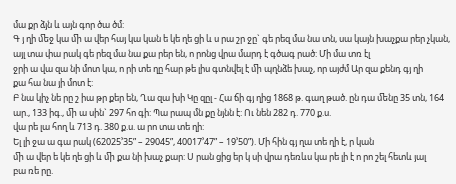մա քր ձյն և այն գոր ծա ծմ:
Գ յ ղի ﬔջ կա ﬕ ա վեր հայ կա կան ե կե ղե ցի և ս րա շր ջը` գե րեզ մա նա տն, սա կայն խաչքա րեր չկան, այլ տա փա րակ գե րեզ մա նա քա րեր են, ո րոնց վրա մարդ է գծագ րած: Մի մա տռ էլ
ջրի ա վա զա նի մոտ կա, ո րի տե ղը հար թե լիս գտնվել է ﬕ պղնձե խաչ, որ այժմ Ար զա քենդ գյ ղի
քա հա նա յի մոտ է:
Բ նա կիչ նե րը շ իա թր քեր են, Ղա զա խի Կը զըլ - Հա ճի գյ ղից 1868 թ. գաղ թած. ըն դա ﬔնը 35 տն, 164 ար., 133 իգ., ﬕ ա սին` 297 հո գի: Պա րապ մն քը նյնն է: Ու նեն 282 դ. 770 ք.ս.
վա րե լա հող և 713 դ. 380 ք.ս. ա րո տա տե ղի:
Ել լի ջա ա գա րակ (62025’35” – 29045”, 40017’47” – 19’50”). Մի հին գյ ղա տե ղի է, ր կան
ﬕ ա վեր ե կե ղե ցի և ﬕ քա նի խաչ քար: Ս րան ցից եր կ սի վրա դեռևս կա րե լի է ո րո շել հետև յալ
բա ռե րը.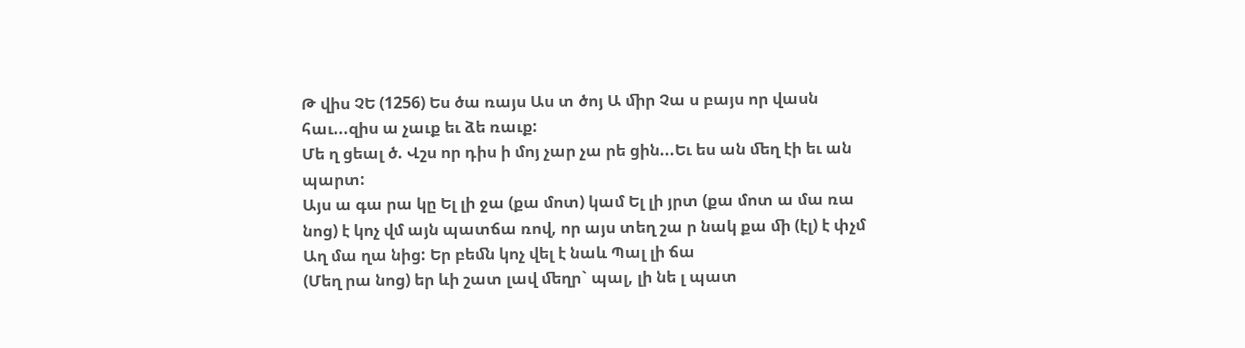Թ վիս ՉԵ (1256) Ես ծա ռայս Աս տ ծոյ Ա ﬕր Չա ս բայս որ վասն հաւ...զիս ա չաւք եւ ձե ռաւք:
Մե ղ ցեալ ծ. Վշս որ դիս ի մոյ չար չա րե ցին...Եւ ես ան ﬔղ էի եւ ան պարտ:
Այս ա գա րա կը Ել լի ջա (քա մոտ) կամ Ել լի յրտ (քա մոտ ա մա ռա նոց) է կոչ վմ այն պատճա ռով, որ այս տեղ շա ր նակ քա ﬕ (էլ) է փչմ Աղ մա ղա նից: Եր բեﬓ կոչ վել է նաև Պալ լի ճա
(Մեղ րա նոց) եր ևի շատ լավ ﬔղր` պալ, լի նե լ պատ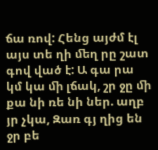ճա ռով: Հենց այժմ էլ այս տե ղի ﬔղ րը շատ
գով ված է: Ա գա րա կմ կա ﬕ լճակ, շր ջը ﬕ քա նի ռե նի ներ. աղբ յր չկա, Զառ գյ ղից են
ջր բե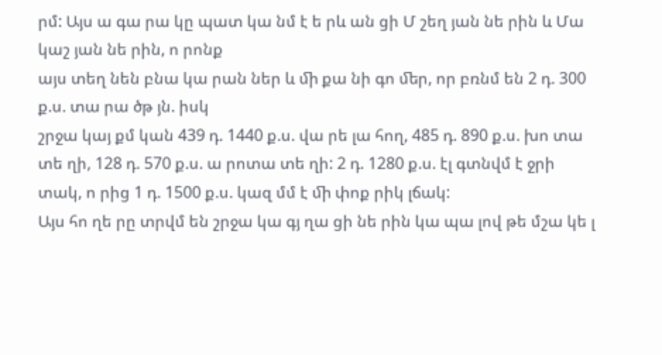րմ: Այս ա գա րա կը պատ կա նմ է ե րև ան ցի Մ շեղ յան նե րին և Մա կաշ յան նե րին, ո րոնք
այս տեղ նեն բնա կա րան ներ և ﬕ քա նի գո ﬔր, որ բռնմ են 2 դ. 300 ք.ս. տա րա ծթ յն. իսկ
շրջա կայ քմ կան 439 դ. 1440 ք.ս. վա րե լա հող, 485 դ. 890 ք.ս. խո տա տե ղի, 128 դ. 570 ք.ս. ա րոտա տե ղի: 2 դ. 1280 ք.ս. էլ գտնվմ է ջրի տակ, ո րից 1 դ. 1500 ք.ս. կազ մմ է ﬕ փոք րիկ լճակ:
Այս հո ղե րը տրվմ են շրջա կա գյ ղա ցի նե րին կա պա լով թե մշա կե լ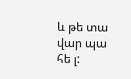և թե տա վար պա հե լ: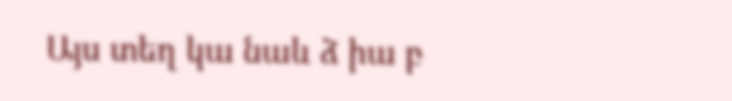Այս տեղ կա նաև ձ իա բ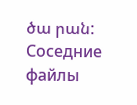ծա րան:
Соседние файлы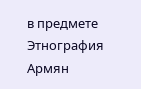в предмете Этнография Армян